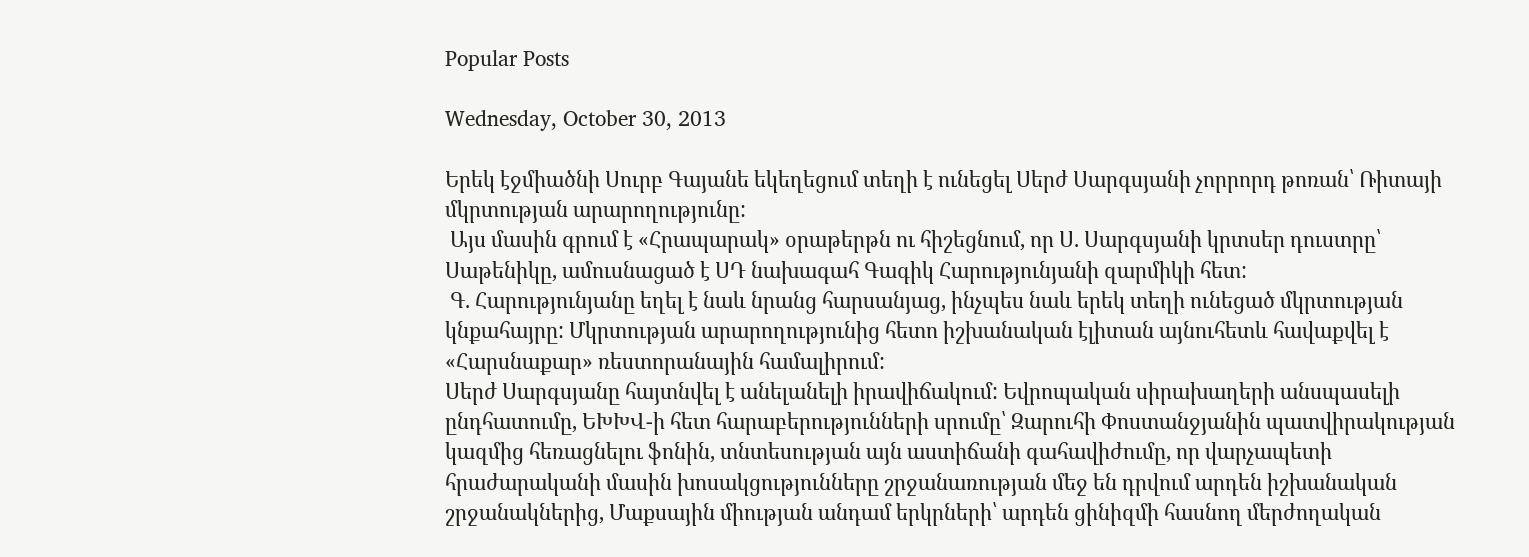Popular Posts

Wednesday, October 30, 2013

Երեկ էջմիածնի Սուրբ Գայանե եկեղեցում տեղի է ունեցել Սերժ Սարգսյանի չորրորդ թոռան՝ Ռիտայի մկրտության արարողությունը:
 Այս մասին գրում է «Հրապարակ» օրաթերթն ու հիշեցնում, որ Ս. Սարգսյանի կրտսեր դուստրը՝ Սաթենիկը, ամուսնացած է ՍԴ նախագահ Գագիկ Հարությունյանի զարմիկի հետ:
 Գ. Հարությունյանը եղել է նաև նրանց հարսանյաց, ինչպես նաև երեկ տեղի ունեցած մկրտության կնքահայրը: Մկրտության արարողությունից հետո իշխանական էլիտան այնուհետև հավաքվել է «Հարսնաքար» ռեստորանային համալիրում:
Սերժ Սարգսյանը հայտնվել է անելանելի իրավիճակում: Եվրոպական սիրախաղերի անսպասելի ընդհատումը, ԵԽԽՎ-ի հետ հարաբերությունների սրումը՝ Զարուհի Փոստանջյանին պատվիրակության կազմից հեռացնելու ֆոնին, տնտեսության այն աստիճանի գահավիժումը, որ վարչապետի հրաժարականի մասին խոսակցությունները շրջանառության մեջ են դրվում արդեն իշխանական շրջանակներից, Մաքսային միության անդամ երկրների՝ արդեն ցինիզմի հասնող մերժողական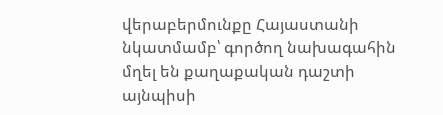վերաբերմունքը Հայաստանի նկատմամբ՝ գործող նախագահին մղել են քաղաքական դաշտի այնպիսի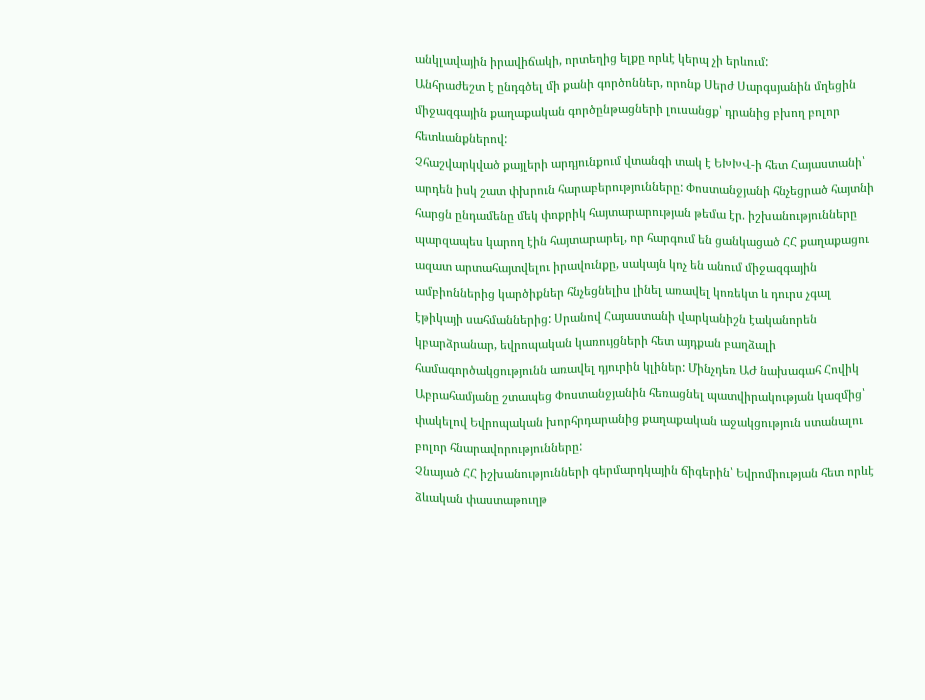անկլավային իրավիճակի, որտեղից ելքը որևէ կերպ չի երևում:
Անհրաժեշտ է ընդգծել մի քանի գործոններ, որոնք Սերժ Սարգսյանին մղեցին միջազգային քաղաքական գործընթացների լուսանցք՝ դրանից բխող բոլոր հետևանքներով:
Չհաշվարկված քայլերի արդյունքում վտանգի տակ է ԵԽԽՎ-ի հետ Հայաստանի՝ արդեն իսկ շատ փխրուն հարաբերությունները: Փոստանջյանի հնչեցրած հայտնի հարցն ընդամենը մեկ փոքրիկ հայտարարության թեմա էր. իշխանությունները պարզապես կարող էին հայտարարել, որ հարգում են ցանկացած ՀՀ քաղաքացու ազատ արտահայտվելու իրավունքը, սակայն կոչ են անում միջազգային ամբիոններից կարծիքներ հնչեցնելիս լինել առավել կոռեկտ և դուրս չգալ էթիկայի սահմաններից: Սրանով Հայաստանի վարկանիշն էականորեն կբարձրանար, եվրոպական կառույցների հետ այդքան բաղձալի համագործակցությունն առավել դյուրին կլիներ: Մինչդեռ ԱԺ նախագահ Հովիկ Աբրահամյանը շտապեց Փոստանջյանին հեռացնել պատվիրակության կազմից՝ փակելով Եվրոպական խորհրդարանից քաղաքական աջակցություն ստանալու բոլոր հնարավորությունները:
Չնայած ՀՀ իշխանությունների գերմարդկային ճիգերին՝ Եվրոմիության հետ որևէ ձևական փաստաթուղթ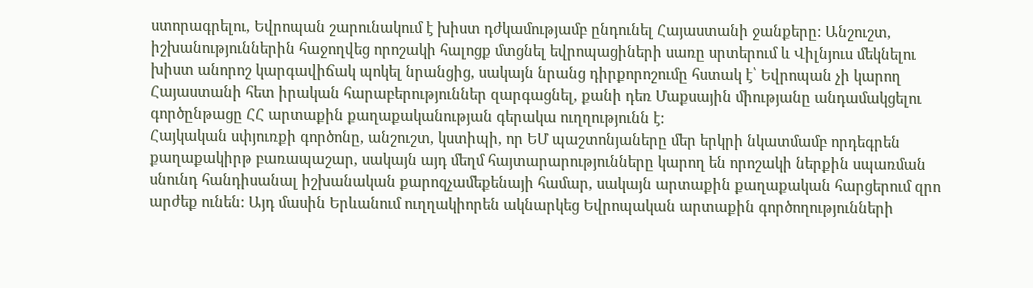ստորագրելու, Եվրոպան շարունակում է խիստ դժկամությամբ ընդունել Հայաստանի ջանքերը: Անշուշտ, իշխանություններին հաջողվեց որոշակի հալոցք մտցնել եվրոպացիների սառը սրտերում և Վիլնյուս մեկնելու խիստ անորոշ կարգավիճակ պոկել նրանցից, սակայն նրանց դիրքորոշումը հստակ է՝ Եվրոպան չի կարող Հայաստանի հետ իրական հարաբերություններ զարգացնել, քանի դեռ Մաքսային միությանը անդամակցելու գործընթացը ՀՀ արտաքին քաղաքականության գերակա ուղղությունն է:
Հայկական սփյուռքի գործոնը, անշուշտ, կստիպի, որ ԵՄ պաշտոնյաները մեր երկրի նկատմամբ որդեգրեն քաղաքակիրթ բառապաշար, սակայն այդ մեղմ հայտարարությունները կարող են որոշակի ներքին սպառման սնունդ հանդիսանալ իշխանական քարոզչամեքենայի համար, սակայն արտաքին քաղաքական հարցերում զրո արժեք ունեն: Այդ մասին Երևանում ուղղակիորեն ակնարկեց Եվրոպական արտաքին գործողությունների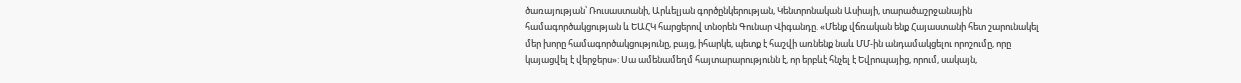ծառայության՝ Ռուսաստանի, Արևելյան գործընկերության, Կենտրոնական Ասիայի, տարածաշրջանային համագործակցության և ԵԱՀԿ հարցերով տնօրեն Գունար Վիգանդը. «Մենք վճռական ենք Հայաստանի հետ շարունակել մեր խորը համագործակցությունը, բայց, իհարկե, պետք է հաշվի առնենք նաև ՄՄ-ին անդամակցելու որոշումը, որը կայացվել է վերջերս»: Սա ամենամեղմ հայտարարությունն է, որ երբևէ հնչել է Եվրոպայից, որում, սակայն,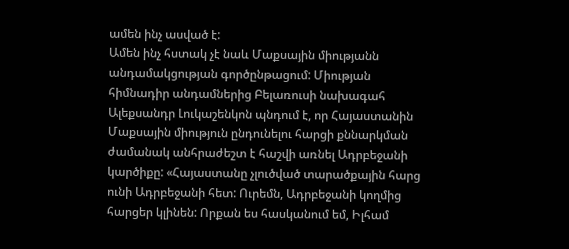ամեն ինչ ասված է:
Ամեն ինչ հստակ չէ նաև Մաքսային միությանն անդամակցության գործընթացում: Միության հիմնադիր անդամներից Բելառուսի նախագահ Ալեքսանդր Լուկաշենկոն պնդում է, որ Հայաստանին Մաքսային միություն ընդունելու հարցի քննարկման ժամանակ անհրաժեշտ է հաշվի առնել Ադրբեջանի կարծիքը: «Հայաստանը չլուծված տարածքային հարց ունի Ադրբեջանի հետ: Ուրեմն, Ադրբեջանի կողմից հարցեր կլինեն: Որքան ես հասկանում եմ, Իլհամ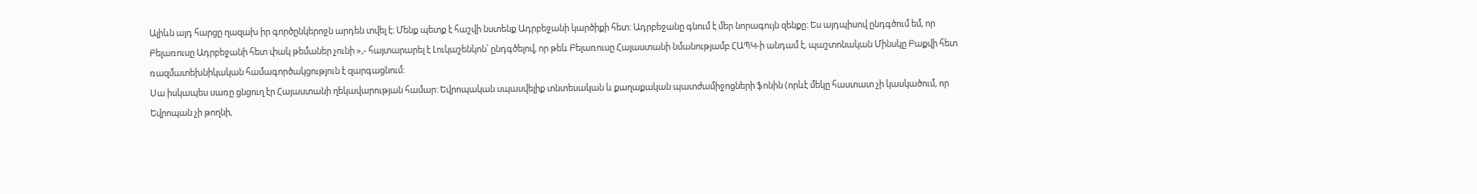Ալիևն այդ հարցը ղազախ իր գործընկերոջն արդեն տվել է: Մենք պետք է հաշվի նստենք Ադրբեջանի կարծիքի հետ: Ադրբեջանը գնում է մեր նորագույն զենքը: Ես այդպիսով ընդգծում եմ, որ Բելառուսը Ադրբեջանի հետ փակ թեմաներ չունի »,- հայտարարել է Լուկաշենկոն՝ ընդգծելով, որ թեև Բելառուսը Հայաստանի նմանությամբ ՀԱՊԿ-ի անդամ է, պաշտոնական Մինսկը Բաքվի հետ ռազմատեխնիկական համագործակցություն է զարգացնում:
Սա իսկապես սառը ցնցուղ էր Հայաստանի ղեկավարության համար: Եվրոպական սպասվելիք տնտեսական և քաղաքական պատժամիջոցների ֆոնին (որևէ մեկը հաստատ չի կասկածում, որ Եվրոպան չի թողնի,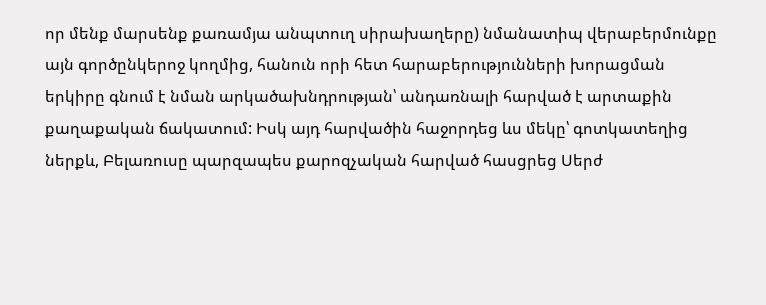որ մենք մարսենք քառամյա անպտուղ սիրախաղերը) նմանատիպ վերաբերմունքը այն գործընկերոջ կողմից, հանուն որի հետ հարաբերությունների խորացման երկիրը գնում է նման արկածախնդրության՝ անդառնալի հարված է արտաքին քաղաքական ճակատում: Իսկ այդ հարվածին հաջորդեց ևս մեկը՝ գոտկատեղից ներքև, Բելառուսը պարզապես քարոզչական հարված հասցրեց Սերժ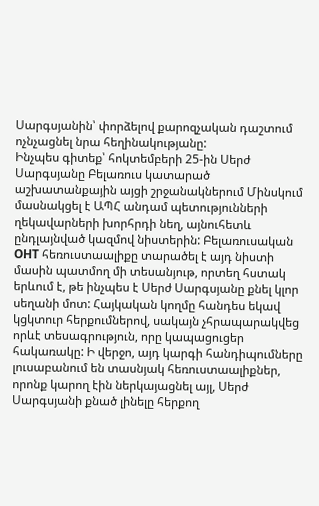Սարգսյանին՝ փորձելով քարոզչական դաշտում ոչնչացնել նրա հեղինակությանը:
Ինչպես գիտեք՝ հոկտեմբերի 25-ին Սերժ Սարգսյանը Բելառուս կատարած աշխատանքային այցի շրջանակներում Մինսկում մասնակցել է ԱՊՀ անդամ պետությունների ղեկավարների խորհրդի նեղ, այնուհետև ընդլայնված կազմով նիստերին: Բելառուսական ОНТ հեռուստաալիքը տարածել է այդ նիստի մասին պատմող մի տեսանյութ, որտեղ հստակ երևում է, թե ինչպես է Սերժ Սարգսյանը քնել կլոր սեղանի մոտ: Հայկական կողմը հանդես եկավ կցկտուր հերքումներով, սակայն չհրապարակվեց որևէ տեսագրություն, որը կապացուցեր հակառակը: Ի վերջո, այդ կարգի հանդիպումները լուսաբանում են տասնյակ հեռուստաալիքներ, որոնք կարող էին ներկայացնել այլ, Սերժ Սարգսյանի քնած լինելը հերքող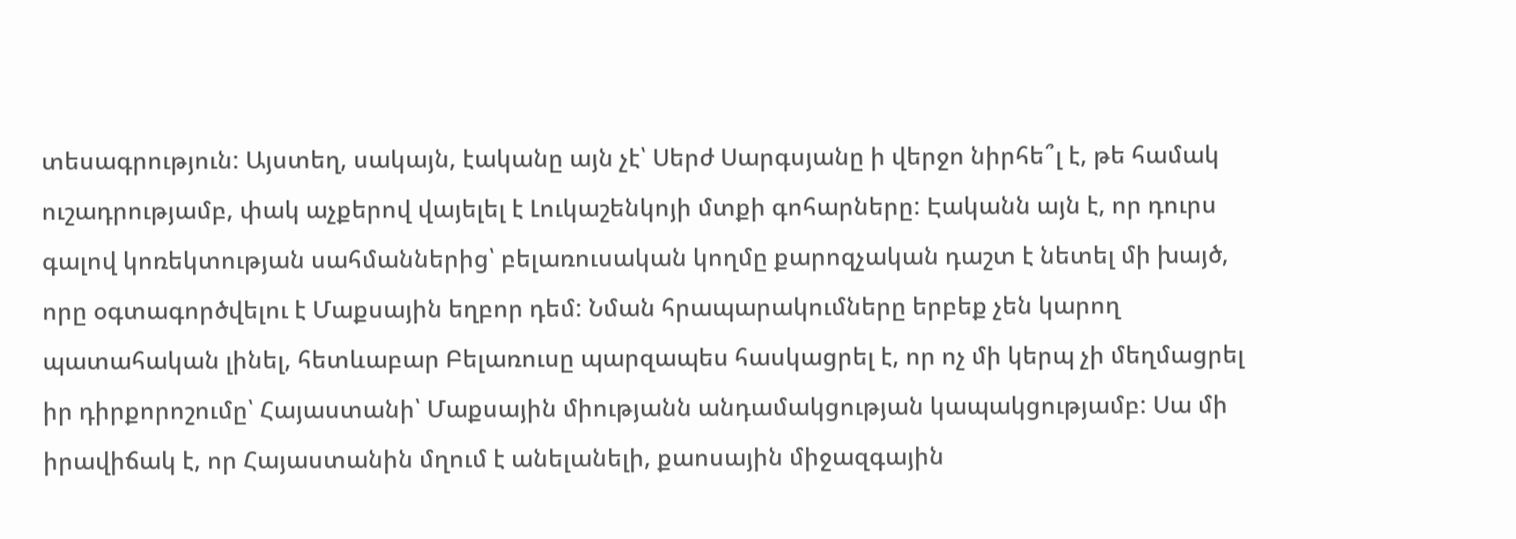տեսագրություն: Այստեղ, սակայն, էականը այն չէ՝ Սերժ Սարգսյանը ի վերջո նիրհե՞լ է, թե համակ ուշադրությամբ, փակ աչքերով վայելել է Լուկաշենկոյի մտքի գոհարները: Էականն այն է, որ դուրս գալով կոռեկտության սահմաններից՝ բելառուսական կողմը քարոզչական դաշտ է նետել մի խայծ, որը օգտագործվելու է Մաքսային եղբոր դեմ: Նման հրապարակումները երբեք չեն կարող պատահական լինել, հետևաբար Բելառուսը պարզապես հասկացրել է, որ ոչ մի կերպ չի մեղմացրել իր դիրքորոշումը՝ Հայաստանի՝ Մաքսային միությանն անդամակցության կապակցությամբ: Սա մի իրավիճակ է, որ Հայաստանին մղում է անելանելի, քաոսային միջազգային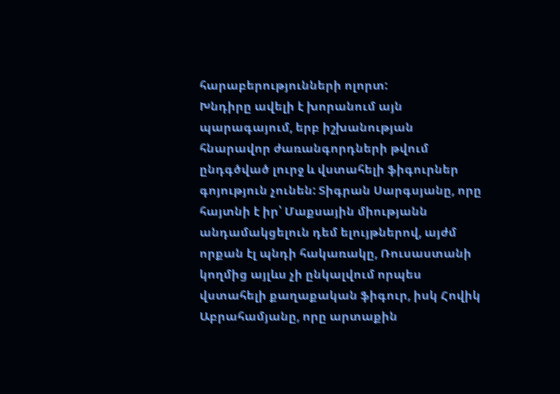հարաբերությունների ոլորտ:
Խնդիրը ավելի է խորանում այն պարագայում, երբ իշխանության հնարավոր ժառանգորդների թվում ընդգծված լուրջ և վստահելի ֆիգուրներ գոյություն չունեն: Տիգրան Սարգսյանը, որը հայտնի է իր՝ Մաքսային միությանն անդամակցելուն դեմ ելույթներով, այժմ որքան էլ պնդի հակառակը, Ռուսաստանի կողմից այլևս չի ընկալվում որպես վստահելի քաղաքական ֆիգուր, իսկ Հովիկ Աբրահամյանը, որը արտաքին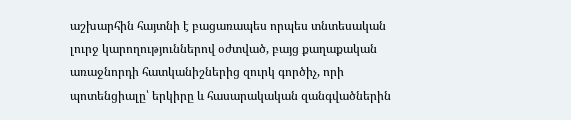աշխարհին հայտնի է բացառապես որպես տնտեսական լուրջ կարողություններով օժտված, բայց քաղաքական առաջնորդի հատկանիշներից զուրկ գործիչ, որի պոտենցիալը՝ երկիրը և հասարակական զանգվածներին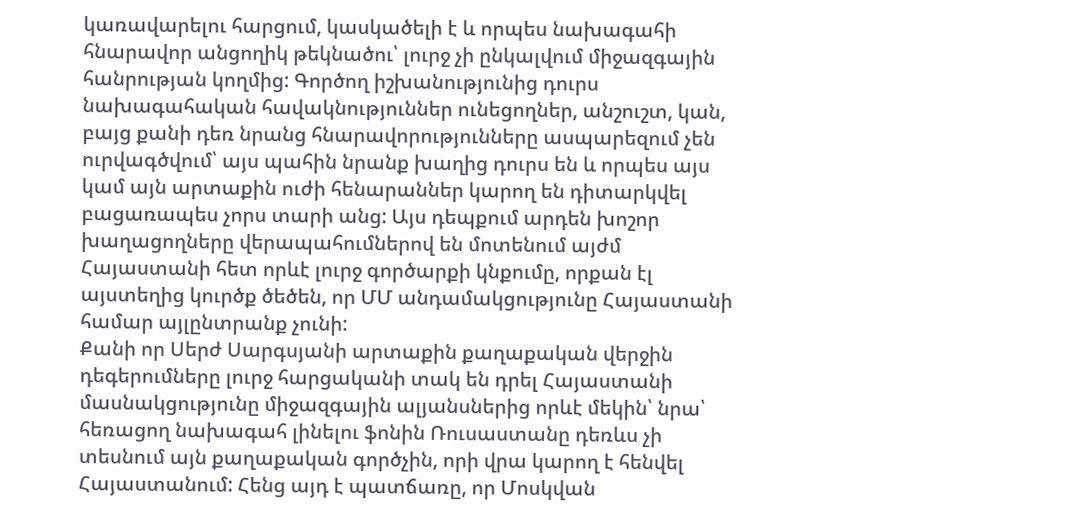կառավարելու հարցում, կասկածելի է և որպես նախագահի հնարավոր անցողիկ թեկնածու՝ լուրջ չի ընկալվում միջազգային հանրության կողմից: Գործող իշխանությունից դուրս նախագահական հավակնություններ ունեցողներ, անշուշտ, կան, բայց քանի դեռ նրանց հնարավորությունները ասպարեզում չեն ուրվագծվում՝ այս պահին նրանք խաղից դուրս են և որպես այս կամ այն արտաքին ուժի հենարաններ կարող են դիտարկվել բացառապես չորս տարի անց: Այս դեպքում արդեն խոշոր խաղացողները վերապահումներով են մոտենում այժմ Հայաստանի հետ որևէ լուրջ գործարքի կնքումը, որքան էլ այստեղից կուրծք ծեծեն, որ ՄՄ անդամակցությունը Հայաստանի համար այլընտրանք չունի:
Քանի որ Սերժ Սարգսյանի արտաքին քաղաքական վերջին դեգերումները լուրջ հարցականի տակ են դրել Հայաստանի մասնակցությունը միջազգային ալյանսներից որևէ մեկին՝ նրա՝ հեռացող նախագահ լինելու ֆոնին Ռուսաստանը դեռևս չի տեսնում այն քաղաքական գործչին, որի վրա կարող է հենվել Հայաստանում: Հենց այդ է պատճառը, որ Մոսկվան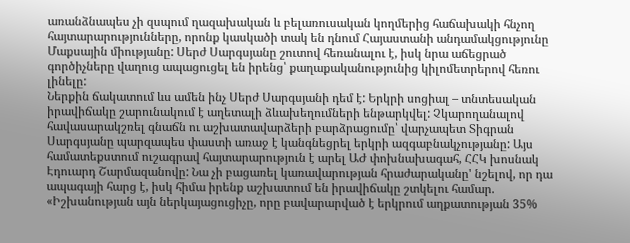առանձնապես չի զսպում ղազախական և բելառուսական կողմերից հաճախակի հնչող հայտարարությունները, որոնք կասկածի տակ են դնում Հայաստանի անդամակցությունը Մաքսային միությանը: Սերժ Սարգսյանը շուտով հեռանալու է, իսկ նրա աճեցրած գործիչները վաղուց ապացուցել են իրենց՝ քաղաքականությունից կիլոմետրերով հեռու լինելը:
Ներքին ճակատում ևս ամեն ինչ Սերժ Սարգսյանի դեմ է: Երկրի սոցիալ – տնտեսական իրավիճակը շարունակում է աղետալի ձևախեղումների ենթարկվել: Չկարողանալով հավասարակշռել գնաճն ու աշխատավարձերի բարձրացումը՝ վարչապետ Տիգրան Սարգսյանը պարզապես փաստի առաջ է կանգնեցրել երկրի ազգաբնակչությանը: Այս համատեքստում ուշագրավ հայտարարություն է արել ԱԺ փոխնախագահ, ՀՀԿ խոսնակ Էդուարդ Շարմազանովը: Նա չի բացառել կառավարության հրաժարականը' նշելով, որ դա ապագայի հարց է, իսկ հիմա իրենք աշխատում են իրավիճակը շտկելու համար. «Իշխանության այն ներկայացուցիչը, որը բավարարված է երկրում աղքատության 35%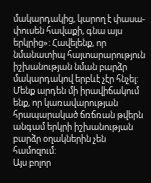մակարդակից, կարող է փասա-փուսեն հավաքի, գնա այս երկրից»: Հավելենք, որ նմանատիպ հայտարարություն իշխանության նման բարձր մակարդակով երբևէ չէր հնչել: Մենք արդեն մի իրավիճակում ենք, որ կառավարության հրապարակած ճռճռան թվերն անգամ երկրի իշխանության բարձր օղակներին չեն համոզում:
Այս բոլոր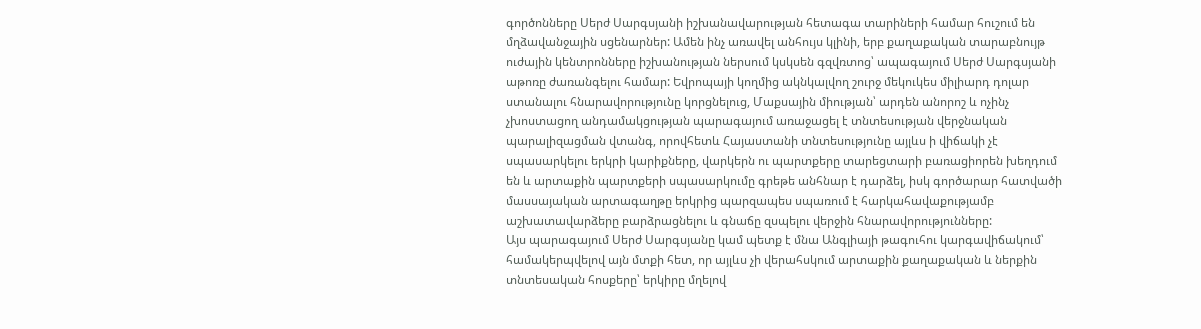գործոնները Սերժ Սարգսյանի իշխանավարության հետագա տարիների համար հուշում են մղձավանջային սցենարներ: Ամեն ինչ առավել անհույս կլինի, երբ քաղաքական տարաբնույթ ուժային կենտրոնները իշխանության ներսում կսկսեն գզվռտոց՝ ապագայում Սերժ Սարգսյանի աթոռը ժառանգելու համար: Եվրոպայի կողմից ակնկալվող շուրջ մեկուկես միլիարդ դոլար ստանալու հնարավորությունը կորցնելուց, Մաքսային միության՝ արդեն անորոշ և ոչինչ չխոստացող անդամակցության պարագայում առաջացել է տնտեսության վերջնական պարալիզացման վտանգ, որովհետև Հայաստանի տնտեսությունը այլևս ի վիճակի չէ սպասարկելու երկրի կարիքները, վարկերն ու պարտքերը տարեցտարի բառացիորեն խեղդում են և արտաքին պարտքերի սպասարկումը գրեթե անհնար է դարձել, իսկ գործարար հատվածի մասսայական արտագաղթը երկրից պարզապես սպառում է հարկահավաքությամբ աշխատավարձերը բարձրացնելու և գնաճը զսպելու վերջին հնարավորությունները:
Այս պարագայում Սերժ Սարգսյանը կամ պետք է մնա Անգլիայի թագուհու կարգավիճակում՝ համակերպվելով այն մտքի հետ, որ այլևս չի վերահսկում արտաքին քաղաքական և ներքին տնտեսական հոսքերը՝ երկիրը մղելով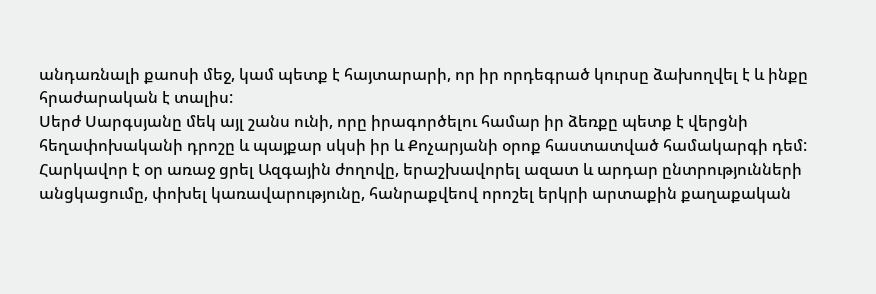անդառնալի քաոսի մեջ, կամ պետք է հայտարարի, որ իր որդեգրած կուրսը ձախողվել է և ինքը հրաժարական է տալիս:
Սերժ Սարգսյանը մեկ այլ շանս ունի, որը իրագործելու համար իր ձեռքը պետք է վերցնի հեղափոխականի դրոշը և պայքար սկսի իր և Քոչարյանի օրոք հաստատված համակարգի դեմ: Հարկավոր է օր առաջ ցրել Ազգային ժողովը, երաշխավորել ազատ և արդար ընտրությունների անցկացումը, փոխել կառավարությունը, հանրաքվեով որոշել երկրի արտաքին քաղաքական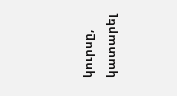կուրսը, կատարել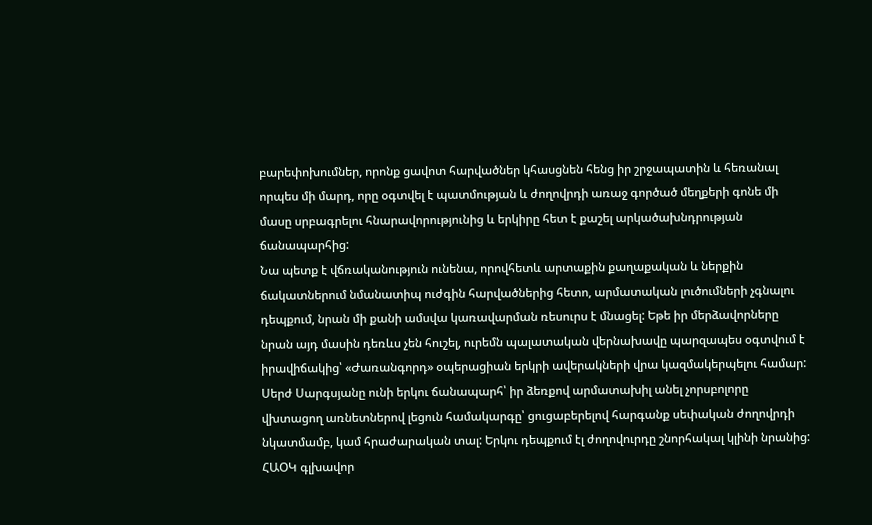բարեփոխումներ, որոնք ցավոտ հարվածներ կհասցնեն հենց իր շրջապատին և հեռանալ որպես մի մարդ, որը օգտվել է պատմության և ժողովրդի առաջ գործած մեղքերի գոնե մի մասը սրբագրելու հնարավորությունից և երկիրը հետ է քաշել արկածախնդրության ճանապարհից:
Նա պետք է վճռականություն ունենա, որովհետև արտաքին քաղաքական և ներքին ճակատներում նմանատիպ ուժգին հարվածներից հետո, արմատական լուծումների չգնալու դեպքում, նրան մի քանի ամսվա կառավարման ռեսուրս է մնացել: Եթե իր մերձավորները նրան այդ մասին դեռևս չեն հուշել, ուրեմն պալատական վերնախավը պարզապես օգտվում է իրավիճակից՝ «Ժառանգորդ» օպերացիան երկրի ավերակների վրա կազմակերպելու համար:
Սերժ Սարգսյանը ունի երկու ճանապարհ՝ իր ձեռքով արմատախիլ անել չորսբոլորը վխտացող առնետներով լեցուն համակարգը՝ ցուցաբերելով հարգանք սեփական ժողովրդի նկատմամբ, կամ հրաժարական տալ: Երկու դեպքում էլ ժողովուրդը շնորհակալ կլինի նրանից:
ՀԱՕԿ գլխավոր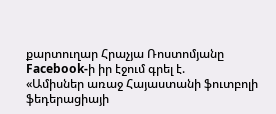քարտուղար Հրաչյա Ռոստոմյանը Facebook-ի իր էջում գրել է.
«Ամիսներ առաջ Հայաստանի ֆուտբոլի ֆեդերացիայի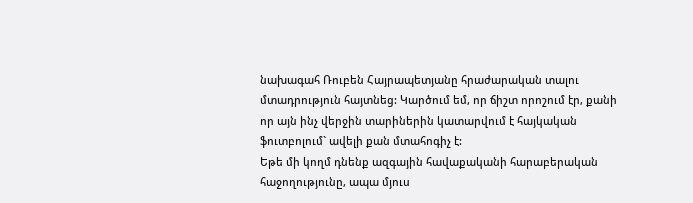նախագահ Ռուբեն Հայրապետյանը հրաժարական տալու մտադրություն հայտնեց: Կարծում եմ, որ ճիշտ որոշում էր, քանի որ այն ինչ վերջին տարիներին կատարվում է հայկական ֆուտբոլում` ավելի քան մտահոգիչ է:
Եթե մի կողմ դնենք ազգային հավաքականի հարաբերական հաջողությունը, ապա մյուս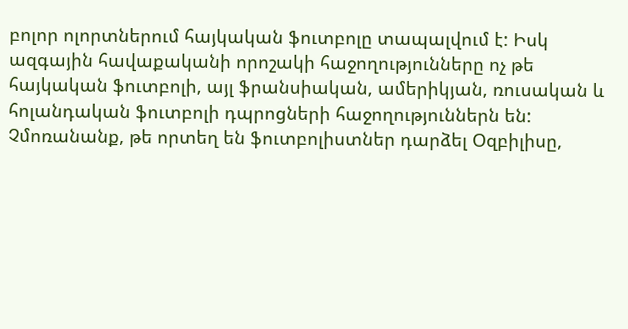բոլոր ոլորտներում հայկական ֆուտբոլը տապալվում է: Իսկ ազգային հավաքականի որոշակի հաջողությունները ոչ թե հայկական ֆուտբոլի, այլ ֆրանսիական, ամերիկյան, ռուսական և հոլանդական ֆուտբոլի դպրոցների հաջողություններն են: Չմոռանանք, թե որտեղ են ֆուտբոլիստներ դարձել Օզբիլիսը,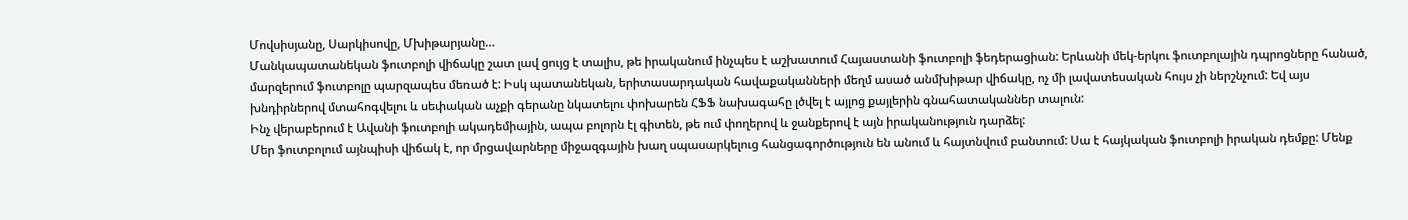Մովսիսյանը, Սարկիսովը, Մխիթարյանը…
Մանկապատանեկան ֆուտբոլի վիճակը շատ լավ ցույց է տալիս, թե իրականում ինչպես է աշխատում Հայաստանի ֆուտբոլի ֆեդերացիան: Երևանի մեկ-երկու ֆուտբոլային դպրոցները հանած, մարզերում ֆուտբոլը պարզապես մեռած է: Իսկ պատանեկան, երիտասարդական հավաքականների մեղմ ասած անմխիթար վիճակը, ոչ մի լավատեսական հույս չի ներշնչում: Եվ այս խնդիրներով մտահոգվելու և սեփական աչքի գերանը նկատելու փոխարեն ՀՖՖ նախագահը լծվել է այլոց քայլերին գնահատականներ տալուն:
Ինչ վերաբերում է Ավանի ֆուտբոլի ակադեմիային, ապա բոլորն էլ գիտեն, թե ում փողերով և ջանքերով է այն իրականություն դարձել:
Մեր ֆուտբոլում այնպիսի վիճակ է, որ մրցավարները միջազգային խաղ սպասարկելուց հանցագործություն են անում և հայտնվում բանտում: Սա է հայկական ֆուտբոլի իրական դեմքը: Մենք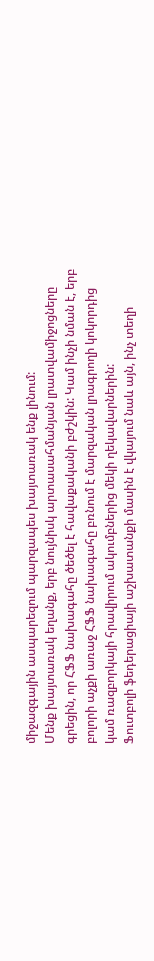միջազգային ասպարեզում պարզապես խայտառակ ենք լինում:
Մենք խայտառակ եղանք, երբ նույնիսկ արտասահմանյան լրատվամիջոցները գրեցին, որ ՀՖՖ նախագահը ծեծել է հավաքականի բժշկին: Կամ ինչի նման է, երբ բոլորի աչքի առաջ ՀՖՖ նախագահը բռնում է մարզական լրագրողի կոկորդից կամ ռազբորկայի հրավիրում ակումբներից մեկի ղեկավարներին:
Ֆուտբոլի ֆեդերացիայի աշխատանքի մասին է վկայում նաև այն, ինչ տեղի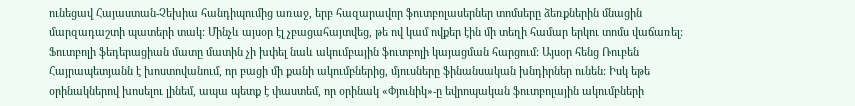ունեցավ Հայաստան-Չեխիա հանդիպումից առաջ, երբ հազարավոր ֆուտբոլասերներ տոմսերը ձեռքներին մնացին մարզադաշտի պատերի տակ: Մինչև այսօր էլ չբացահայտվեց, թե ով կամ ովքեր էին մի տեղի համար երկու տոմս վաճառել:
Ֆուտբոլի ֆեդերացիան մատը մատին չի խփել նաև ակումբային ֆուտբոլի կայացման հարցում: Այսօր հենց Ռուբեն Հայրապետյանն է խոստովանում, որ բացի մի քանի ակումբներից, մյուսները ֆինանսական խնդիրներ ունեն: Իսկ եթե օրինակներով խոսելու լինեմ, ապա պետք է փաստեմ, որ օրինակ «Փյունիկ»-ը եվրոպական ֆուտբոլային ակումբների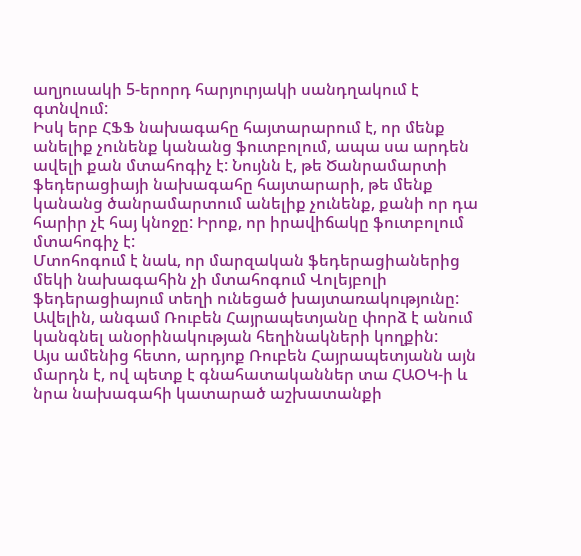աղյուսակի 5-երորդ հարյուրյակի սանդղակում է գտնվում:
Իսկ երբ ՀՖՖ նախագահը հայտարարում է, որ մենք անելիք չունենք կանանց ֆուտբոլում, ապա սա արդեն ավելի քան մտահոգիչ է: Նույնն է, թե Ծանրամարտի ֆեդերացիայի նախագահը հայտարարի, թե մենք կանանց ծանրամարտում անելիք չունենք, քանի որ դա հարիր չէ հայ կնոջը: Իրոք, որ իրավիճակը ֆուտբոլում մտահոգիչ է:
Մտոհոգում է նաև, որ մարզական ֆեդերացիաներից մեկի նախագահին չի մտահոգում Վոլեյբոլի ֆեդերացիայում տեղի ունեցած խայտառակությունը: Ավելին, անգամ Ռուբեն Հայրապետյանը փորձ է անում կանգնել անօրինակության հեղինակների կողքին:
Այս ամենից հետո, արդյոք Ռուբեն Հայրապետյանն այն մարդն է, ով պետք է գնահատականներ տա ՀԱՕԿ-ի և նրա նախագահի կատարած աշխատանքի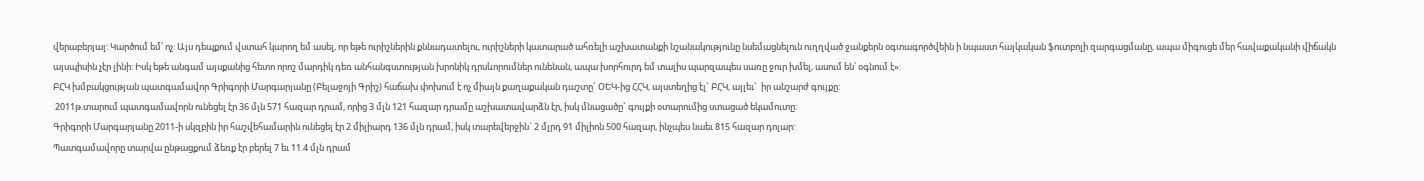վերաբերյալ: Կարծում եմ՝ ոչ: Այս դեպքում վստահ կարող եմ ասել, որ եթե ուրիշներին քննադատելու, ուրիշների կատարած ահռելի աշխատանքի նշանակությունը նսեմացնելուն ուղղված ջանքերն օգտագործվեին ի նպաստ հայկական ֆուտբոլի զարգացմանը, ապա միգուցե մեր հավաքականի վիճակն այսպիսին չէր լինի: Իսկ եթե անգամ այսքանից հետո որոշ մարդիկ դեռ անհանգստության խրոնիկ դրսևորումներ ունենան, ապա խորհուրդ եմ տալիս պարզապես սառը ջուր խմել, ասում են՝ օգնում է»:
ԲՀԿ խմբակցության պատգամավոր Գրիգորի Մարգարյանը (Բելաջոյի Գրիշ) հաճախ փոխում է ոչ միայն քաղաքական դաշտը` ՕԵԿ-ից ՀՀԿ, այստեղից էլ` ԲՀԿ, այլեւ`  իր անշարժ գույքը:
 2011թ.տարում պատգամավորն ունեցել էր 36 մլն 571 հազար դրամ, որից 3 մլն 121 հազար դրամը աշխատավարձն էր, իսկ մնացածը` գույքի օտարումից ստացած եկամուտը:
Գրիգորի Մարգարյանը 2011-ի սկզբին իր հաշվեհամարին ունեցել էր 2 միլիարդ 136 մլն դրամ, իսկ տարեվերջին` 2 մլրդ 91 միլիոն 500 հազար, ինչպես նաեւ 815 հազար դոլար:
Պատգամավորը տարվա ընթացքում ձեռք էր բերել 7 եւ 11.4 մլն դրամ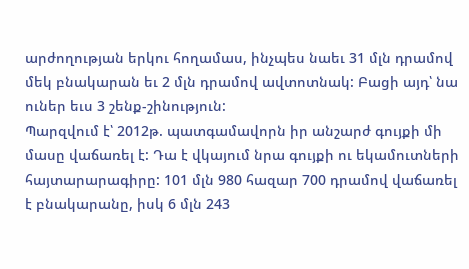արժողության երկու հողամաս, ինչպես նաեւ 31 մլն դրամով մեկ բնակարան եւ 2 մլն դրամով ավտոտնակ: Բացի այդ՝ նա ուներ եւս 3 շենք-շինություն:
Պարզվում է՝ 2012թ. պատգամավորն իր անշարժ գույքի մի մասը վաճառել է: Դա է վկայում նրա գույքի ու եկամուտների հայտարարագիրը: 101 մլն 980 հազար 700 դրամով վաճառել է բնակարանը, իսկ 6 մլն 243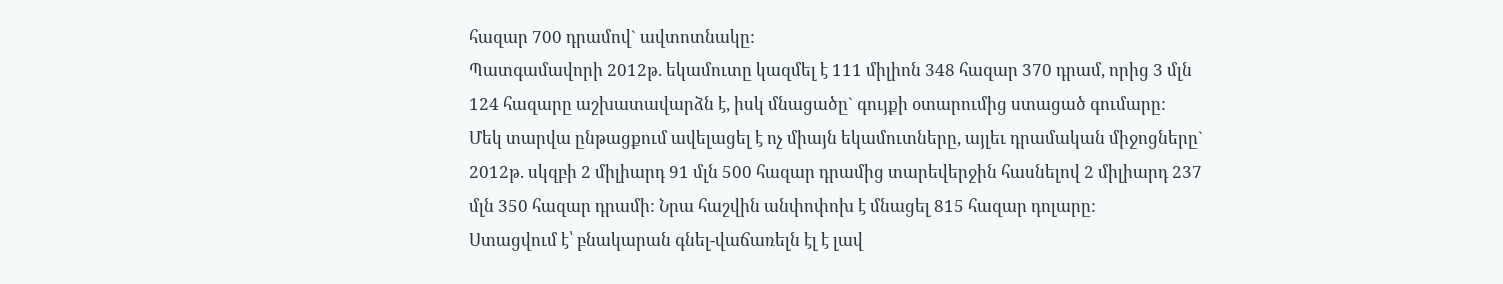հազար 700 դրամով` ավտոտնակը:
Պատգամավորի 2012թ. եկամուտը կազմել է 111 միլիոն 348 հազար 370 դրամ, որից 3 մլն 124 հազարը աշխատավարձն է, իսկ մնացածը` գույքի օտարումից ստացած գումարը:
Մեկ տարվա ընթացքում ավելացել է ոչ միայն եկամուտները, այլեւ դրամական միջոցները` 2012թ. սկզբի 2 միլիարդ 91 մլն 500 հազար դրամից տարեվերջին հասնելով 2 միլիարդ 237 մլն 350 հազար դրամի: Նրա հաշվին անփոփոխ է մնացել 815 հազար դոլարը:
Ստացվում է՝ բնակարան գնել-վաճառելն էլ է լավ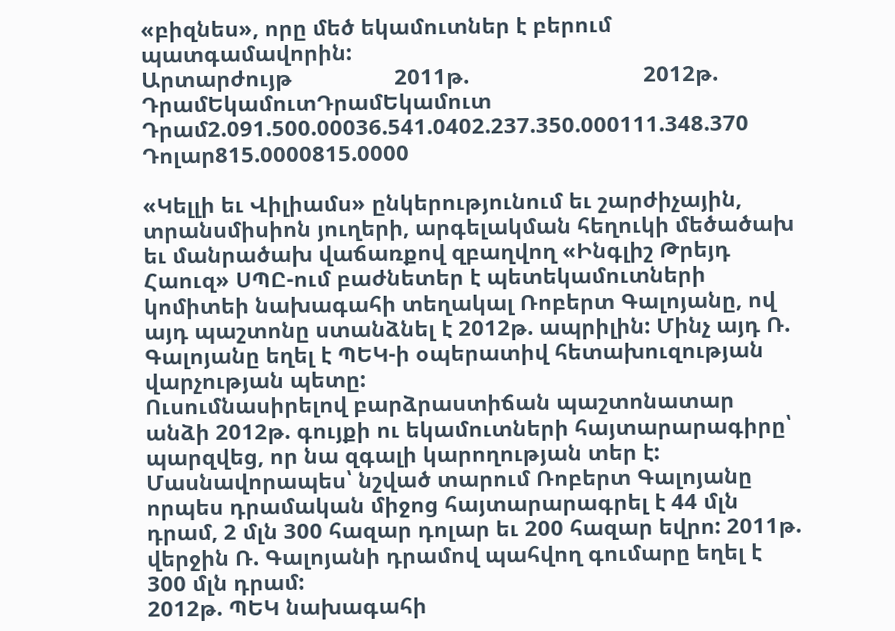«բիզնես», որը մեծ եկամուտներ է բերում պատգամավորին:
Արտարժույթ                 2011թ.                             2012թ.
ԴրամԵկամուտԴրամԵկամուտ
Դրամ2.091.500.00036.541.0402.237.350.000111.348.370
Դոլար815.0000815.0000

«Կելլի եւ Վիլիամս» ընկերությունում եւ շարժիչային, տրանսմիսիոն յուղերի, արգելակման հեղուկի մեծածախ եւ մանրածախ վաճառքով զբաղվող «Ինգլիշ Թրեյդ Հաուզ» ՍՊԸ-ում բաժնետեր է պետեկամուտների կոմիտեի նախագահի տեղակալ Ռոբերտ Գալոյանը, ով այդ պաշտոնը ստանձնել է 2012թ. ապրիլին: Մինչ այդ Ռ. Գալոյանը եղել է ՊԵԿ-ի օպերատիվ հետախուզության վարչության պետը:
Ուսումնասիրելով բարձրաստիճան պաշտոնատար անձի 2012թ. գույքի ու եկամուտների հայտարարագիրը՝ պարզվեց, որ նա զգալի կարողության տեր է: Մասնավորապես՝ նշված տարում Ռոբերտ Գալոյանը որպես դրամական միջոց հայտարարագրել է 44 մլն դրամ, 2 մլն 300 հազար դոլար եւ 200 հազար եվրո: 2011թ. վերջին Ռ. Գալոյանի դրամով պահվող գումարը եղել է 300 մլն դրամ:
2012թ. ՊԵԿ նախագահի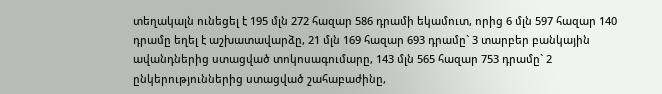տեղակալն ունեցել է 195 մլն 272 հազար 586 դրամի եկամուտ, որից 6 մլն 597 հազար 140 դրամը եղել է աշխատավարձը, 21 մլն 169 հազար 693 դրամը` 3 տարբեր բանկային ավանդներից ստացված տոկոսագումարը, 143 մլն 565 հազար 753 դրամը` 2 ընկերություններից ստացված շահաբաժինը,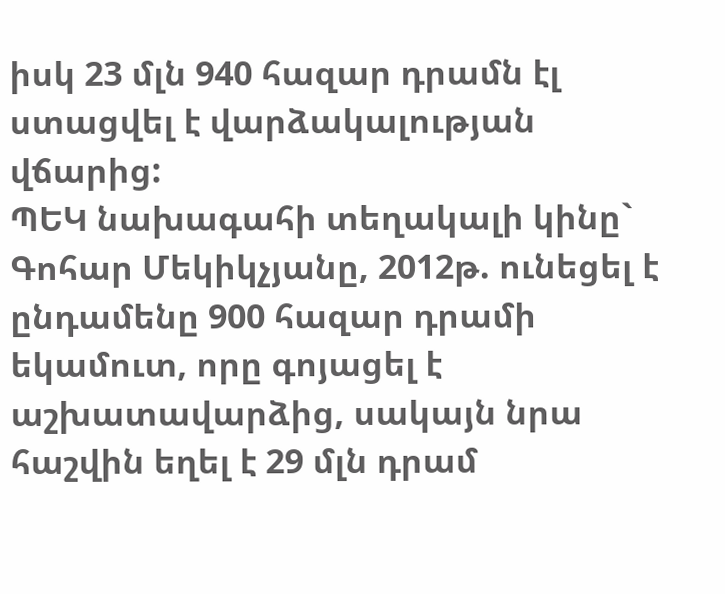իսկ 23 մլն 940 հազար դրամն էլ ստացվել է վարձակալության վճարից:
ՊԵԿ նախագահի տեղակալի կինը` Գոհար Մեկիկչյանը, 2012թ. ունեցել է ընդամենը 900 հազար դրամի եկամուտ, որը գոյացել է աշխատավարձից, սակայն նրա հաշվին եղել է 29 մլն դրամ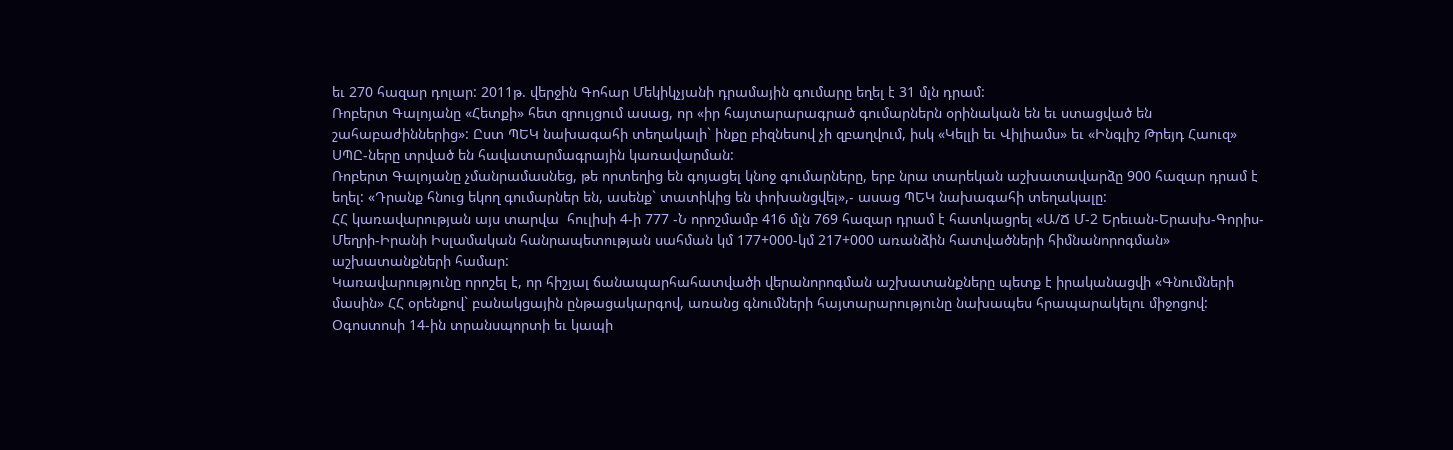եւ 270 հազար դոլար: 2011թ. վերջին Գոհար Մեկիկչյանի դրամային գումարը եղել է 31 մլն դրամ:
Ռոբերտ Գալոյանը «Հետքի» հետ զրույցում ասաց, որ «իր հայտարարագրած գումարներն օրինական են եւ ստացված են շահաբաժիններից»: Ըստ ՊԵԿ նախագահի տեղակալի` ինքը բիզնեսով չի զբաղվում, իսկ «Կելլի եւ Վիլիամս» եւ «Ինգլիշ Թրեյդ Հաուզ» ՍՊԸ-ները տրված են հավատարմագրային կառավարման:
Ռոբերտ Գալոյանը չմանրամասնեց, թե որտեղից են գոյացել կնոջ գումարները, երբ նրա տարեկան աշխատավարձը 900 հազար դրամ է եղել: «Դրանք հնուց եկող գումարներ են, ասենք` տատիկից են փոխանցվել»,- ասաց ՊԵԿ նախագահի տեղակալը:
ՀՀ կառավարության այս տարվա  հուլիսի 4-ի 777 -Ն որոշմամբ 416 մլն 769 հազար դրամ է հատկացրել «Ա/Ճ Մ-2 Երեւան-Երասխ-Գորիս-Մեղրի-Իրանի Իսլամական հանրապետության սահման կմ 177+000-կմ 217+000 առանձին հատվածների հիմնանորոգման» աշխատանքների համար:
Կառավարությունը որոշել է, որ հիշյալ ճանապարհահատվածի վերանորոգման աշխատանքները պետք է իրականացվի «Գնումների մասին» ՀՀ օրենքով` բանակցային ընթացակարգով, առանց գնումների հայտարարությունը նախապես հրապարակելու միջոցով:
Օգոստոսի 14-ին տրանսպորտի եւ կապի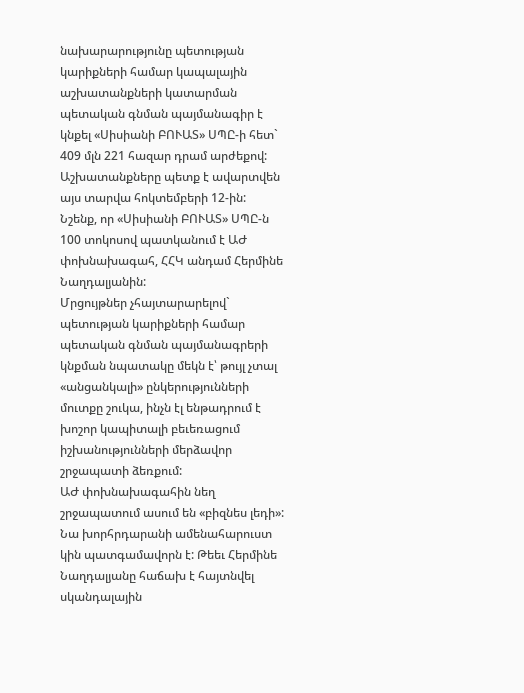նախարարությունը պետության կարիքների համար կապալային աշխատանքների կատարման պետական գնման պայմանագիր է կնքել «Սիսիանի ԲՈՒԱՏ» ՍՊԸ-ի հետ` 409 մլն 221 հազար դրամ արժեքով: Աշխատանքները պետք է ավարտվեն այս տարվա հոկտեմբերի 12-ին:
Նշենք, որ «Սիսիանի ԲՈՒԱՏ» ՍՊԸ-ն 100 տոկոսով պատկանում է ԱԺ փոխնախագահ, ՀՀԿ անդամ Հերմինե Նաղդալյանին:
Մրցույթներ չհայտարարելով` պետության կարիքների համար պետական գնման պայմանագրերի կնքման նպատակը մեկն է՝ թույլ չտալ «անցանկալի» ընկերությունների մուտքը շուկա, ինչն էլ ենթադրում է խոշոր կապիտալի բեւեռացում իշխանությունների մերձավոր շրջապատի ձեռքում:
ԱԺ փոխնախագահին նեղ շրջապատում ասում են «բիզնես լեդի»: Նա խորհրդարանի ամենահարուստ կին պատգամավորն է: Թեեւ Հերմինե Նաղդալյանը հաճախ է հայտնվել սկանդալային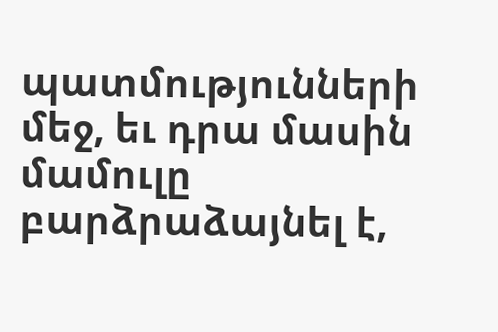պատմությունների մեջ, եւ դրա մասին մամուլը բարձրաձայնել է,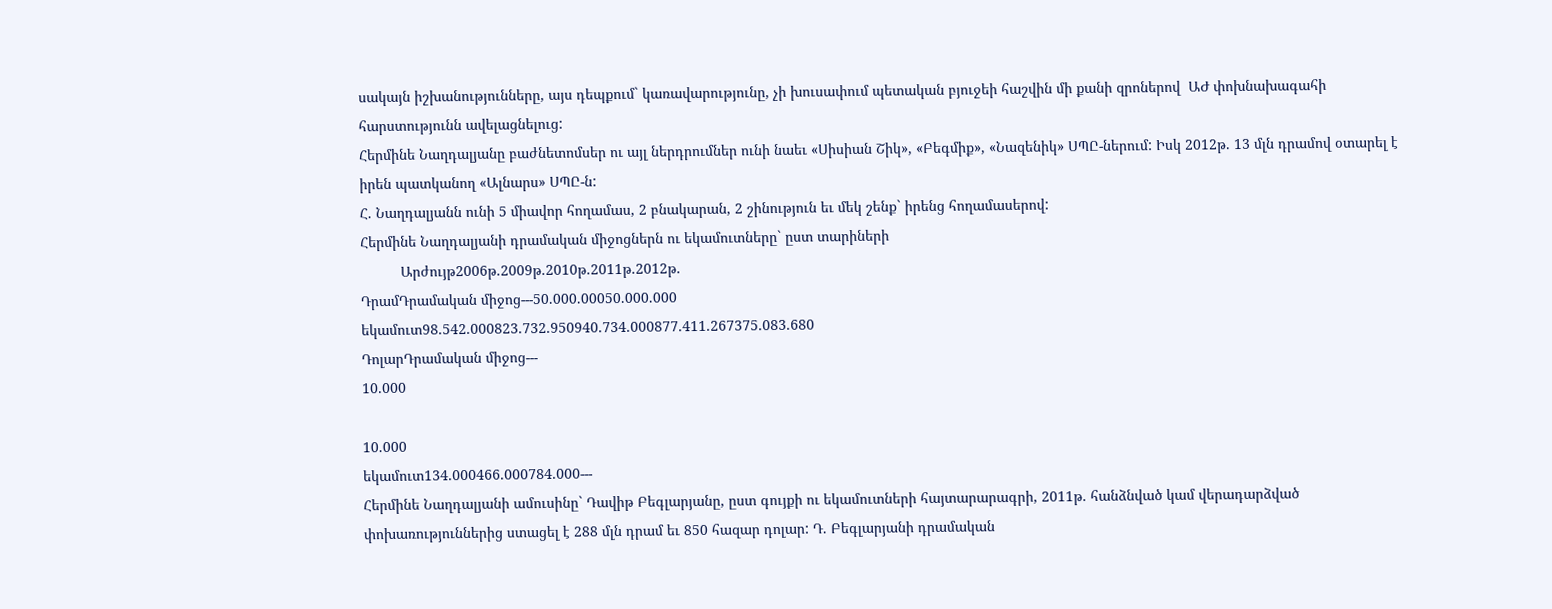սակայն իշխանությունները, այս դեպքում` կառավարությունը, չի խուսափում պետական բյուջեի հաշվին մի քանի զրոներով  ԱԺ փոխնախագահի հարստությունն ավելացնելուց:
Հերմինե Նաղդալյանը բաժնետոմսեր ու այլ ներդրումներ ունի նաեւ «Սիսիան Շիկ», «Բեգմիք», «Նազենիկ» ՍՊԸ-ներում: Իսկ 2012թ. 13 մլն դրամով օտարել է իրեն պատկանող «Ալնարս» ՍՊԸ-ն:
Հ. Նաղդալյանն ունի 5 միավոր հողամաս, 2 բնակարան, 2 շինություն եւ մեկ շենք` իրենց հողամասերով:
Հերմինե Նաղդալյանի դրամական միջոցներն ու եկամուտները` ըստ տարիների
          Արժույթ2006թ.2009թ.2010թ.2011թ.2012թ.
ԴրամԴրամական միջոց---50.000.00050.000.000
եկամուտ98.542.000823.732.950940.734.000877.411.267375.083.680
ԴոլարԴրամական միջոց---
10.000

10.000
եկամուտ134.000466.000784.000---
Հերմինե Նաղդալյանի ամուսինը` Դավիթ Բեգլարյանը, ըստ գույքի ու եկամուտների հայտարարագրի, 2011թ. հանձնված կամ վերադարձված փոխառություններից ստացել է 288 մլն դրամ եւ 850 հազար դոլար: Դ. Բեգլարյանի դրամական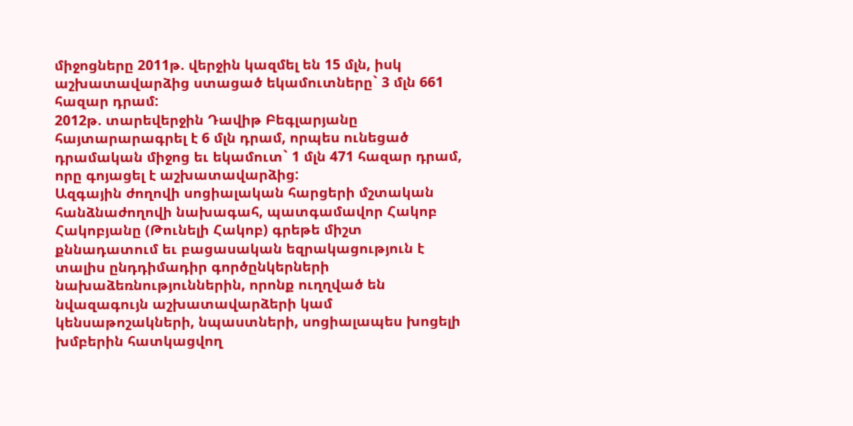միջոցները 2011թ. վերջին կազմել են 15 մլն, իսկ աշխատավարձից ստացած եկամուտները` 3 մլն 661 հազար դրամ:
2012թ. տարեվերջին Դավիթ Բեգլարյանը հայտարարագրել է 6 մլն դրամ, որպես ունեցած դրամական միջոց եւ եկամուտ` 1 մլն 471 հազար դրամ, որը գոյացել է աշխատավարձից:
Ազգային ժողովի սոցիալական հարցերի մշտական հանձնաժողովի նախագահ, պատգամավոր Հակոբ Հակոբյանը (Թունելի Հակոբ) գրեթե միշտ քննադատում եւ բացասական եզրակացություն է տալիս ընդդիմադիր գործընկերների նախաձեռնություններին, որոնք ուղղված են նվազագույն աշխատավարձերի կամ կենսաթոշակների, նպաստների, սոցիալապես խոցելի խմբերին հատկացվող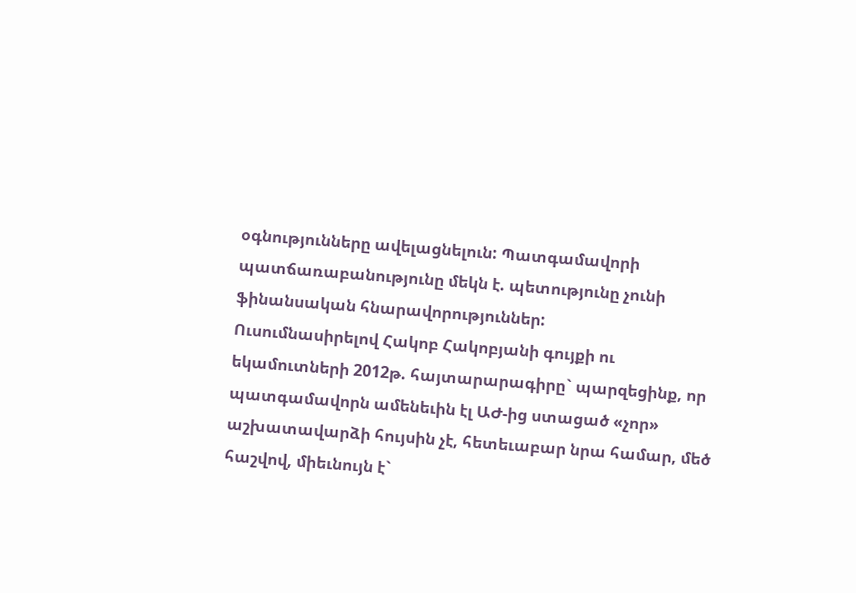օգնությունները ավելացնելուն: Պատգամավորի պատճառաբանությունը մեկն է. պետությունը չունի ֆինանսական հնարավորություններ:
Ուսումնասիրելով Հակոբ Հակոբյանի գույքի ու եկամուտների 2012թ. հայտարարագիրը` պարզեցինք, որ պատգամավորն ամենեւին էլ ԱԺ-ից ստացած «չոր» աշխատավարձի հույսին չէ, հետեւաբար նրա համար, մեծ հաշվով, միեւնույն է`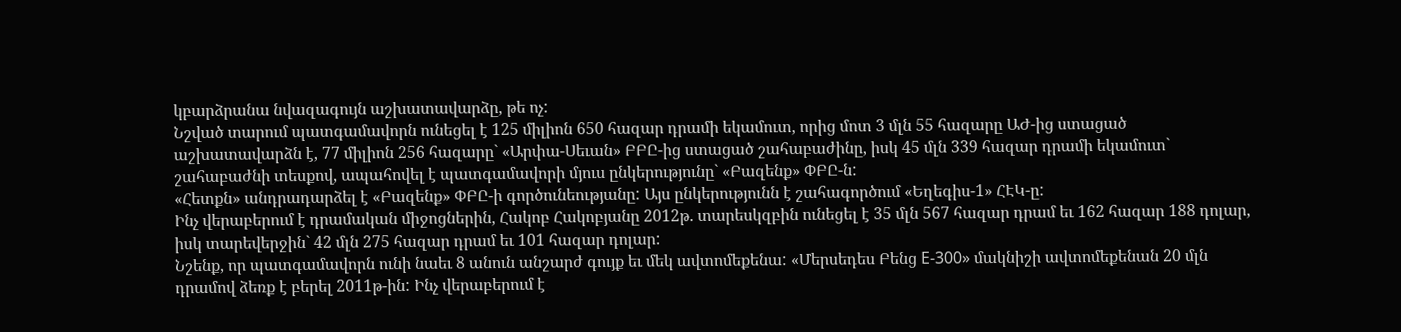կբարձրանա նվազագույն աշխատավարձը, թե ոչ:
Նշված տարում պատգամավորն ունեցել է 125 միլիոն 650 հազար դրամի եկամուտ, որից մոտ 3 մլն 55 հազարը ԱԺ-ից ստացած աշխատավարձն է, 77 միլիոն 256 հազարը` «Արփա-Սեւան» ԲԲԸ-ից ստացած շահաբաժինը, իսկ 45 մլն 339 հազար դրամի եկամուտ` շահաբաժնի տեսքով, ապահովել է պատգամավորի մյուս ընկերությունը` «Բազենք» ՓԲԸ-ն:
«Հետքն» անդրադարձել է «Բազենք» ՓԲԸ-ի գործունեությանը: Այս ընկերությունն է շահագործում «Եղեգիս-1» ՀԷԿ-ը:
Ինչ վերաբերում է դրամական միջոցներին, Հակոբ Հակոբյանը 2012թ. տարեսկզբին ունեցել է 35 մլն 567 հազար դրամ եւ 162 հազար 188 դոլար, իսկ տարեվերջին` 42 մլն 275 հազար դրամ եւ 101 հազար դոլար:
Նշենք, որ պատգամավորն ունի նաեւ 8 անուն անշարժ գույք եւ մեկ ավտոմեքենա: «Մերսեդես Բենց E-300» մակնիշի ավտոմեքենան 20 մլն դրամով ձեռք է բերել 2011թ-ին: Ինչ վերաբերում է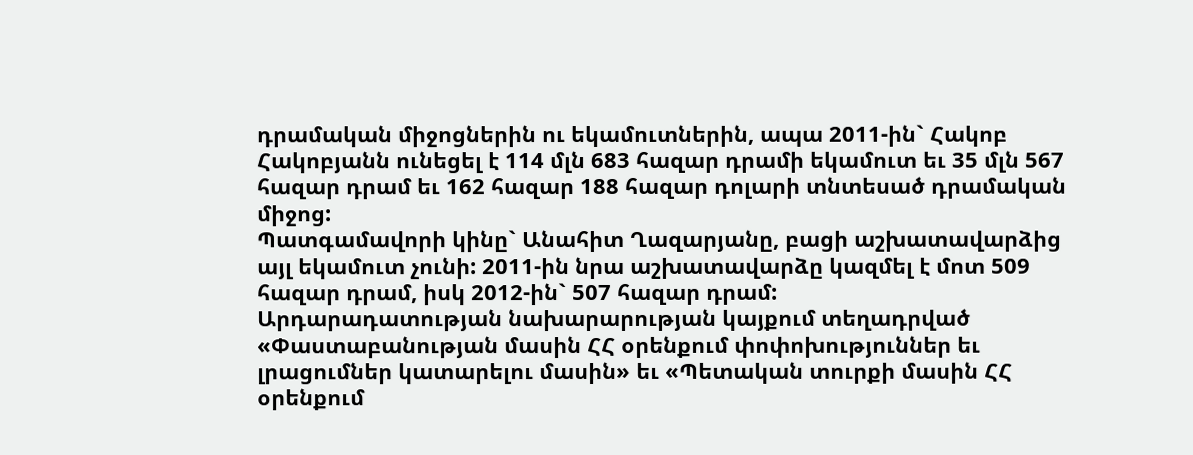դրամական միջոցներին ու եկամուտներին, ապա 2011-ին` Հակոբ Հակոբյանն ունեցել է 114 մլն 683 հազար դրամի եկամուտ եւ 35 մլն 567 հազար դրամ եւ 162 հազար 188 հազար դոլարի տնտեսած դրամական միջոց:
Պատգամավորի կինը` Անահիտ Ղազարյանը, բացի աշխատավարձից այլ եկամուտ չունի: 2011-ին նրա աշխատավարձը կազմել է մոտ 509 հազար դրամ, իսկ 2012-ին` 507 հազար դրամ:
Արդարադատության նախարարության կայքում տեղադրված «Փաստաբանության մասին ՀՀ օրենքում փոփոխություններ եւ լրացումներ կատարելու մասին» եւ «Պետական տուրքի մասին ՀՀ օրենքում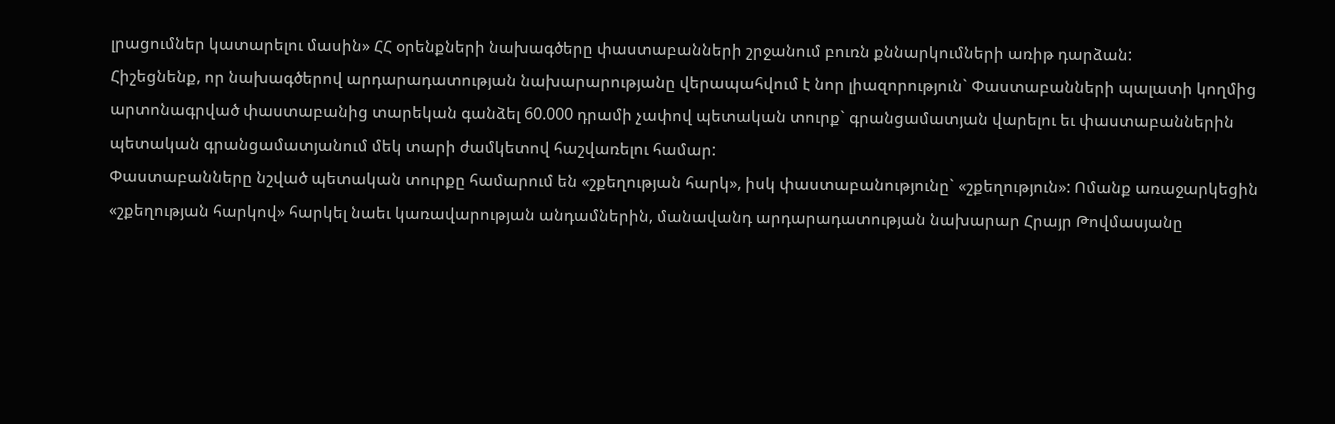լրացումներ կատարելու մասին» ՀՀ օրենքների նախագծերը փաստաբանների շրջանում բուռն քննարկումների առիթ դարձան:
Հիշեցնենք, որ նախագծերով արդարադատության նախարարությանը վերապահվում է նոր լիազորություն` Փաստաբանների պալատի կողմից արտոնագրված փաստաբանից տարեկան գանձել 60.000 դրամի չափով պետական տուրք` գրանցամատյան վարելու եւ փաստաբաններին պետական գրանցամատյանում մեկ տարի ժամկետով հաշվառելու համար:
Փաստաբանները նշված պետական տուրքը համարում են «շքեղության հարկ», իսկ փաստաբանությունը` «շքեղություն»: Ոմանք առաջարկեցին «շքեղության հարկով» հարկել նաեւ կառավարության անդամներին, մանավանդ արդարադատության նախարար Հրայր Թովմասյանը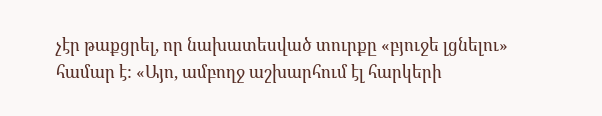չէր թաքցրել, որ նախատեսված տուրքը «բյուջե լցնելու» համար է: «Այո, ամբողջ աշխարհում էլ հարկերի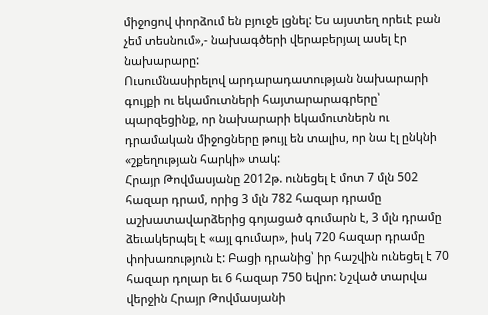միջոցով փորձում են բյուջե լցնել: Ես այստեղ որեւէ բան չեմ տեսնում»,- նախագծերի վերաբերյալ ասել էր նախարարը:
Ուսումնասիրելով արդարադատության նախարարի գույքի ու եկամուտների հայտարարագրերը՝ պարզեցինք, որ նախարարի եկամուտներն ու դրամական միջոցները թույլ են տալիս, որ նա էլ ընկնի «շքեղության հարկի» տակ:
Հրայր Թովմասյանը 2012թ. ունեցել է մոտ 7 մլն 502 հազար դրամ, որից 3 մլն 782 հազար դրամը աշխատավարձերից գոյացած գումարն է, 3 մլն դրամը ձեւակերպել է «այլ գումար», իսկ 720 հազար դրամը փոխառություն է: Բացի դրանից՝ իր հաշվին ունեցել է 70 հազար դոլար եւ 6 հազար 750 եվրո: Նշված տարվա վերջին Հրայր Թովմասյանի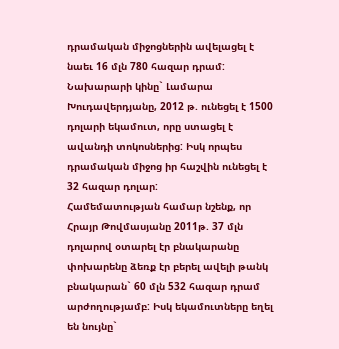դրամական միջոցներին ավելացել է նաեւ 16 մլն 780 հազար դրամ:
Նախարարի կինը` Լամարա Խուդավերդյանը, 2012 թ. ունեցել է 1500 դոլարի եկամուտ, որը ստացել է ավանդի տոկոսներից: Իսկ որպես դրամական միջոց իր հաշվին ունեցել է 32 հազար դոլար:
Համեմատության համար նշենք, որ Հրայր Թովմասյանը 2011թ. 37 մլն դոլարով օտարել էր բնակարանը փոխարենը ձեռք էր բերել ավելի թանկ բնակարան` 60 մլն 532 հազար դրամ արժողությամբ: Իսկ եկամուտները եղել են նույնը`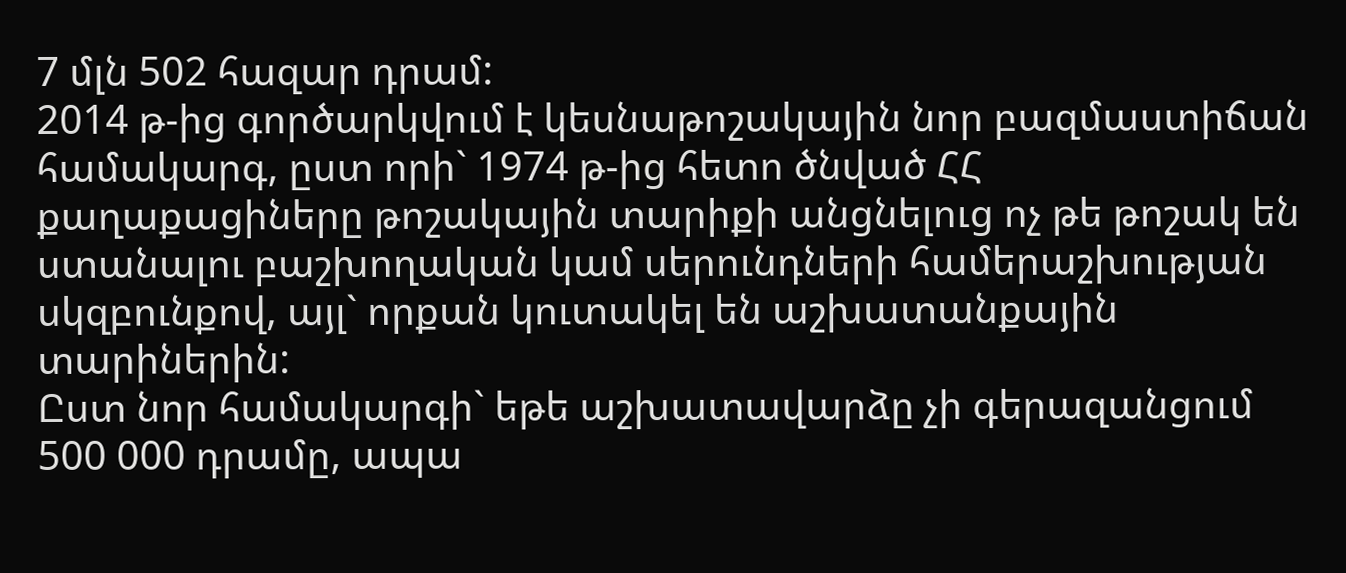7 մլն 502 հազար դրամ:
2014 թ-ից գործարկվում է կեսնաթոշակային նոր բազմաստիճան համակարգ, ըստ որի` 1974 թ-ից հետո ծնված ՀՀ քաղաքացիները թոշակային տարիքի անցնելուց ոչ թե թոշակ են ստանալու բաշխողական կամ սերունդների համերաշխության սկզբունքով, այլ` որքան կուտակել են աշխատանքային տարիներին:
Ըստ նոր համակարգի` եթե աշխատավարձը չի գերազանցում 500 000 դրամը, ապա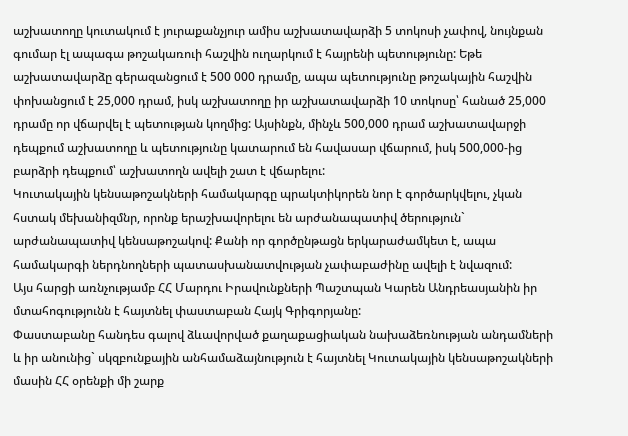աշխատողը կուտակում է յուրաքանչյուր ամիս աշխատավարձի 5 տոկոսի չափով, նույնքան գումար էլ ապագա թոշակառուի հաշվին ուղարկում է հայրենի պետությունը: Եթե աշխատավարձը գերազանցում է 500 000 դրամը, ապա պետությունը թոշակային հաշվին փոխանցում է 25,000 դրամ, իսկ աշխատողը իր աշխատավարձի 10 տոկոսը՝ հանած 25,000 դրամը որ վճարվել է պետության կողմից: Այսինքն, մինչև 500,000 դրամ աշխատավարջի դեպքում աշխատողը և պետությունը կատարում են հավասար վճարում, իսկ 500,000-ից բարձրի դեպքում՝ աշխատողն ավելի շատ է վճարելու:
Կուտակային կենսաթոշակների համակարգը պրակտիկորեն նոր է գործարկվելու, չկան հստակ մեխանիզմնր, որոնք երաշխավորելու են արժանապատիվ ծերություն` արժանապատիվ կենսաթոշակով: Քանի որ գործընթացն երկարաժամկետ է, ապա համակարգի ներդնողների պատասխանատվության չափաբաժինը ավելի է նվազում:
Այս հարցի առնչությամբ ՀՀ Մարդու Իրավունքների Պաշտպան Կարեն Անդրեասյանին իր մտահոգությունն է հայտնել փաստաբան Հայկ Գրիգորյանը:
Փաստաբանը հանդես գալով ձևավորված քաղաքացիական նախաձեռնության անդամների և իր անունից` սկզբունքային անհամաձայնություն է հայտնել Կուտակային կենսաթոշակների մասին ՀՀ օրենքի մի շարք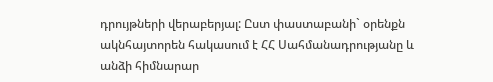դրույթների վերաբերյալ: Ըստ փաստաբանի` օրենքն ակնհայտորեն հակասում է ՀՀ Սահմանադրությանը և անձի հիմնարար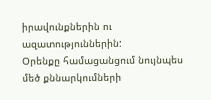իրավունքներին ու ազատություններին:
Օրենքը համացանցում նույնպես մեծ քննարկումների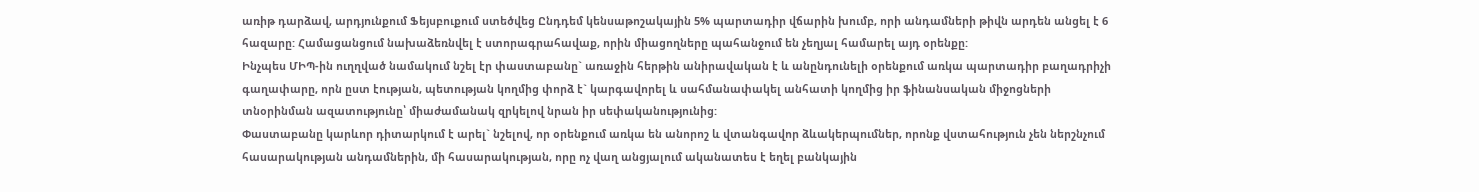առիթ դարձավ, արդյունքում Ֆեյսբուքում ստեծվեց Ընդդեմ կենսաթոշակային 5% պարտադիր վճարին խումբ, որի անդամների թիվն արդեն անցել է 6 հազարը: Համացանցում նախաձեռնվել է ստորագրահավաք, որին միացողները պահանջում են չեղյալ համարել այդ օրենքը:
Ինչպես ՄԻՊ-ին ուղղված նամակում նշել էր փաստաբանը` առաջին հերթին անիրավական է և անընդունելի օրենքում առկա պարտադիր բաղադրիչի գաղափարը, որն ըստ էության, պետության կողմից փորձ է` կարգավորել և սահմանափակել անհատի կողմից իր ֆինանսական միջոցների տնօրինման ազատությունը՝ միաժամանակ զրկելով նրան իր սեփականությունից:
Փաստաբանը կարևոր դիտարկում է արել` նշելով, որ օրենքում առկա են անորոշ և վտանգավոր ձևակերպումներ, որոնք վստահություն չեն ներշնչում հասարակության անդամներին, մի հասարակության, որը ոչ վաղ անցյալում ականատես է եղել բանկային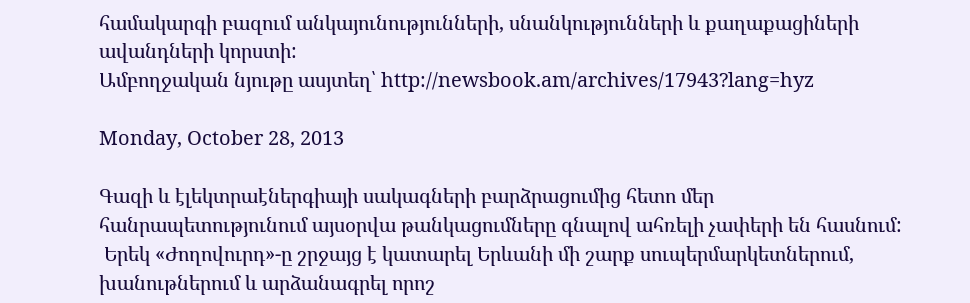համակարգի բազում անկայունությունների, սնանկությունների և քաղաքացիների ավանդների կորստի:
Ամբողջական նյութը ասյտեղ՝ http://newsbook.am/archives/17943?lang=hyz

Monday, October 28, 2013

Գազի և էլեկտրաէներգիայի սակագների բարձրացումից հետո մեր հանրապետությունում այսօրվա թանկացումները գնալով ահռելի չափերի են հասնում:
 Երեկ «Ժողովուրդ»-ը շրջայց է կատարել Երևանի մի շարք սուպերմարկետներում, խանութներում և արձանագրել որոշ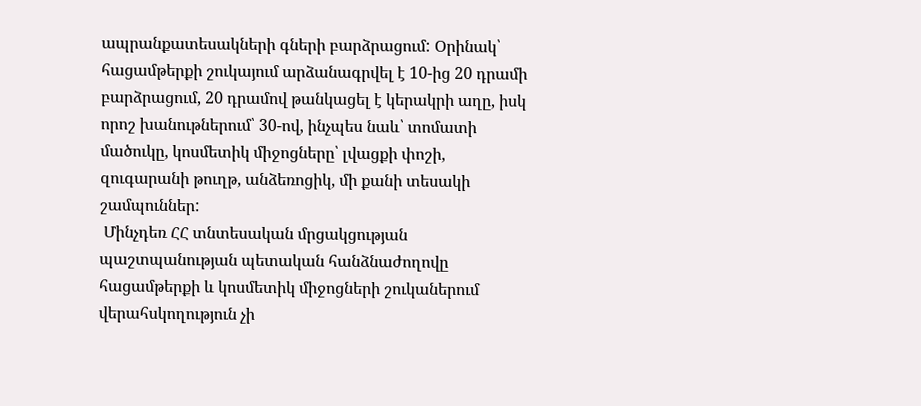ապրանքատեսակների գների բարձրացում: Օրինակ՝ հացամթերքի շուկայում արձանագրվել է 10-ից 20 դրամի բարձրացում, 20 դրամով թանկացել է կերակրի աղը, իսկ որոշ խանութներում՝ 30-ով, ինչպես նաև՝ տոմատի մածուկը, կոսմետիկ միջոցները՝ լվացքի փոշի, զուգարանի թուղթ, անձեռոցիկ, մի քանի տեսակի շամպուններ:
 Մինչդեռ ՀՀ տնտեսական մրցակցության պաշտպանության պետական հանձնաժողովը հացամթերքի և կոսմետիկ միջոցների շուկաներում վերահսկողություն չի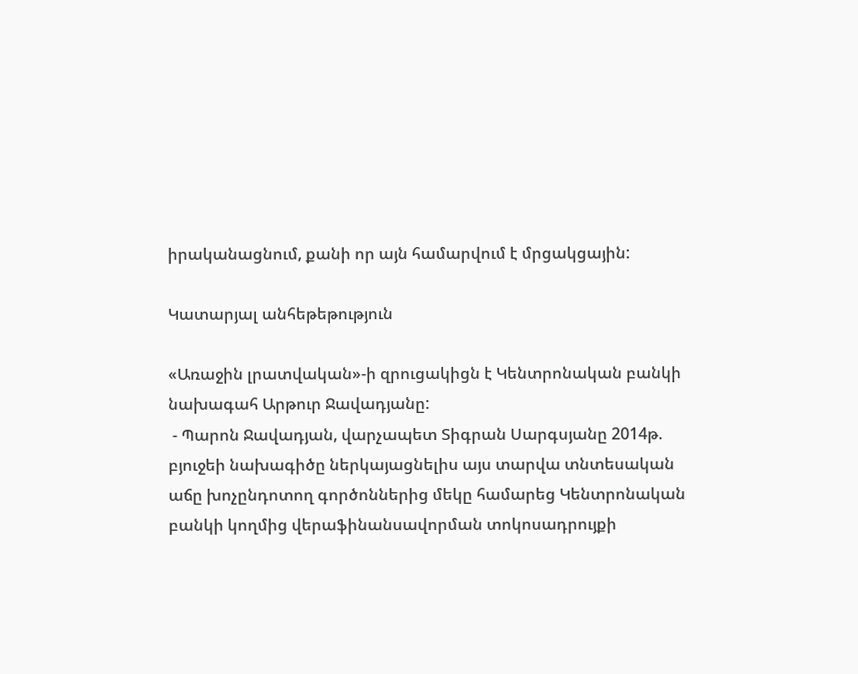իրականացնում, քանի որ այն համարվում է մրցակցային:

Կատարյալ անհեթեթություն

«Առաջին լրատվական»-ի զրուցակիցն է Կենտրոնական բանկի նախագահ Արթուր Ջավադյանը:
 - Պարոն Ջավադյան, վարչապետ Տիգրան Սարգսյանը 2014թ. բյուջեի նախագիծը ներկայացնելիս այս տարվա տնտեսական աճը խոչընդոտող գործոններից մեկը համարեց Կենտրոնական բանկի կողմից վերաֆինանսավորման տոկոսադրույքի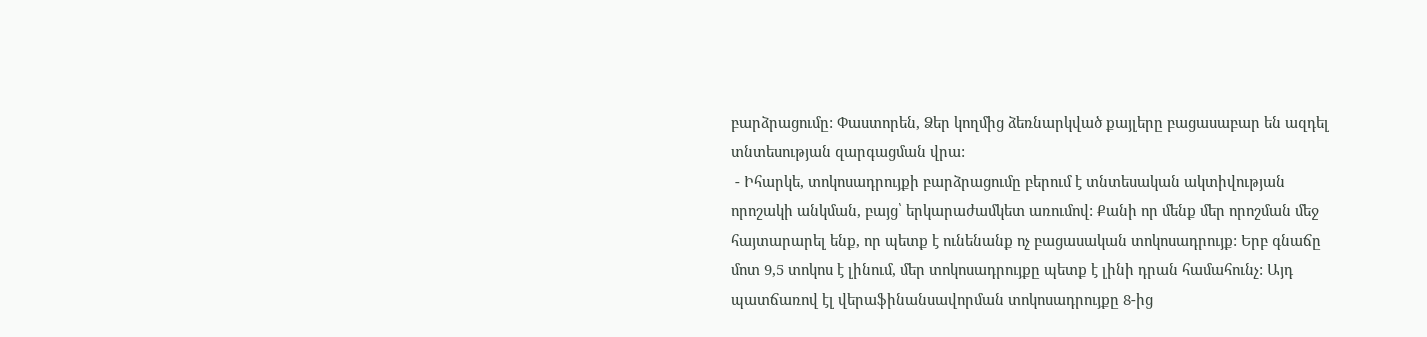բարձրացումը: Փաստորեն, Ձեր կողմից ձեռնարկված քայլերը բացասաբար են ազդել տնտեսության զարգացման վրա:
 - Իհարկե, տոկոսադրույքի բարձրացումը բերում է տնտեսական ակտիվության որոշակի անկման, բայց՝ երկարաժամկետ առումով: Քանի որ մենք մեր որոշման մեջ հայտարարել ենք, որ պետք է ունենանք ոչ բացասական տոկոսադրույք: Երբ գնաճը մոտ 9,5 տոկոս է լինում, մեր տոկոսադրույքը պետք է լինի դրան համահունչ: Այդ պատճառով էլ վերաֆինանսավորման տոկոսադրույքը 8-ից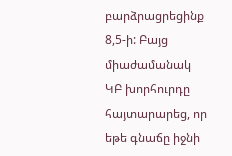բարձրացրեցինք 8,5-ի: Բայց միաժամանակ ԿԲ խորհուրդը հայտարարեց, որ եթե գնաճը իջնի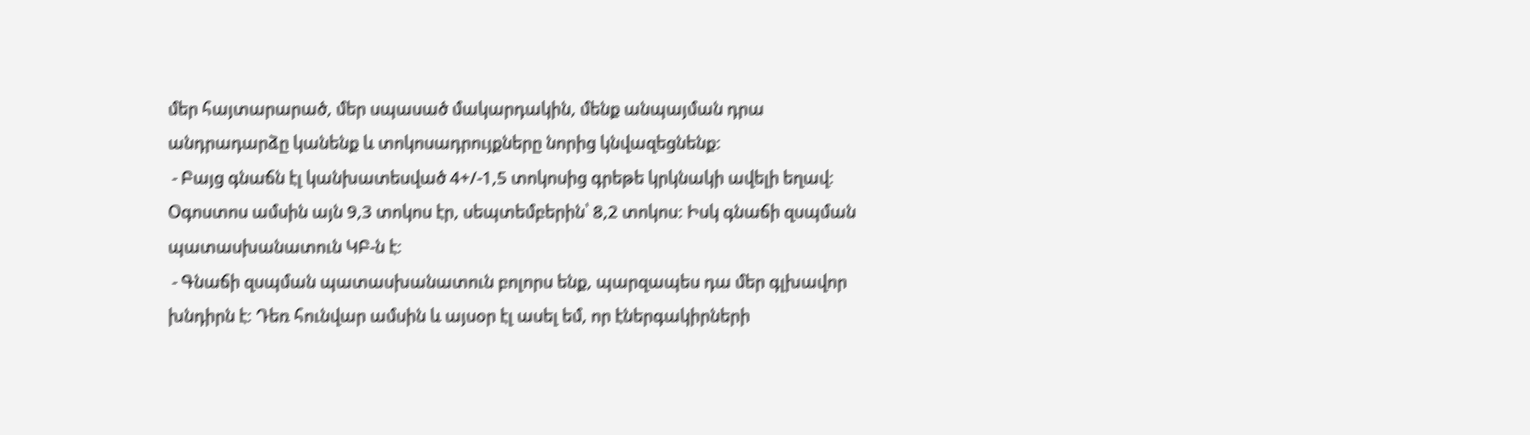մեր հայտարարած, մեր սպասած մակարդակին, մենք անպայման դրա անդրադարձը կանենք և տոկոսադրույքները նորից կնվազեցնենք:
 - Բայց գնաճն էլ կանխատեսված 4+/-1,5 տոկոսից գրեթե կրկնակի ավելի եղավ: Օգոստոս ամսին այն 9,3 տոկոս էր, սեպտեմբերին՝ 8,2 տոկոս: Իսկ գնաճի զսպման պատասխանատուն ԿԲ-ն է:
 - Գնաճի զսպման պատասխանատուն բոլորս ենք, պարզապես դա մեր գլխավոր խնդիրն է: Դեռ հունվար ամսին և այսօր էլ ասել եմ, որ էներգակիրների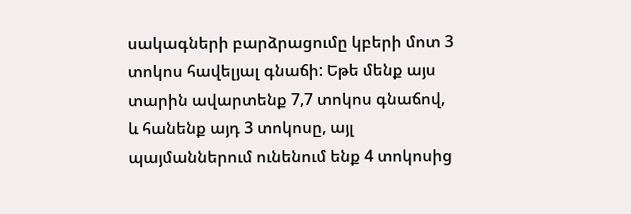սակագների բարձրացումը կբերի մոտ 3 տոկոս հավելյալ գնաճի: Եթե մենք այս տարին ավարտենք 7,7 տոկոս գնաճով, և հանենք այդ 3 տոկոսը, այլ պայմաններում ունենում ենք 4 տոկոսից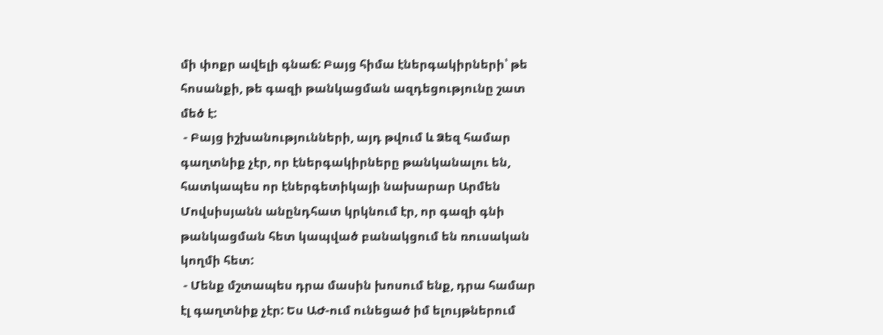մի փոքր ավելի գնաճ: Բայց հիմա էներգակիրների՝ թե հոսանքի, թե գազի թանկացման ազդեցությունը շատ մեծ է:
 - Բայց իշխանությունների, այդ թվում և Ձեզ համար գաղտնիք չէր, որ էներգակիրները թանկանալու են, հատկապես որ էներգետիկայի նախարար Արմեն Մովսիսյանն անընդհատ կրկնում էր, որ գազի գնի թանկացման հետ կապված բանակցում են ռուսական կողմի հետ:
 - Մենք մշտապես դրա մասին խոսում ենք, դրա համար էլ գաղտնիք չէր: Ես ԱԺ-ում ունեցած իմ ելույթներում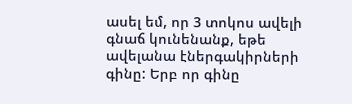ասել եմ, որ 3 տոկոս ավելի գնաճ կունենանք, եթե ավելանա էներգակիրների գինը: Երբ որ գինը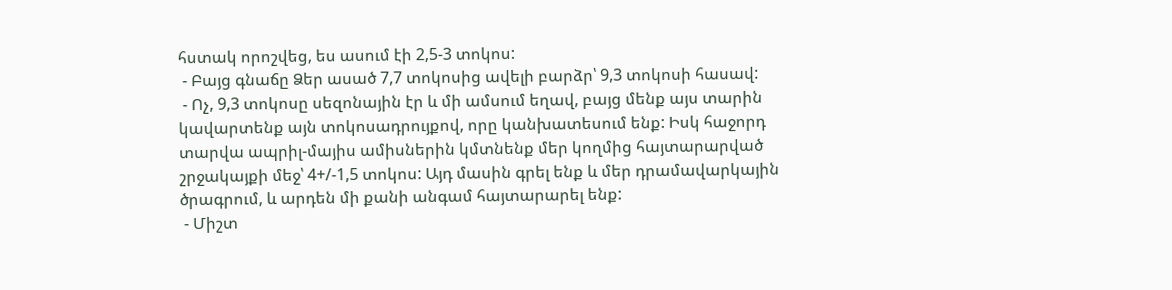հստակ որոշվեց, ես ասում էի 2,5-3 տոկոս:
 - Բայց գնաճը Ձեր ասած 7,7 տոկոսից ավելի բարձր՝ 9,3 տոկոսի հասավ:
 - Ոչ, 9,3 տոկոսը սեզոնային էր և մի ամսում եղավ, բայց մենք այս տարին կավարտենք այն տոկոսադրույքով, որը կանխատեսում ենք: Իսկ հաջորդ տարվա ապրիլ-մայիս ամիսներին կմտնենք մեր կողմից հայտարարված շրջակայքի մեջ՝ 4+/-1,5 տոկոս: Այդ մասին գրել ենք և մեր դրամավարկային ծրագրում, և արդեն մի քանի անգամ հայտարարել ենք:
 - Միշտ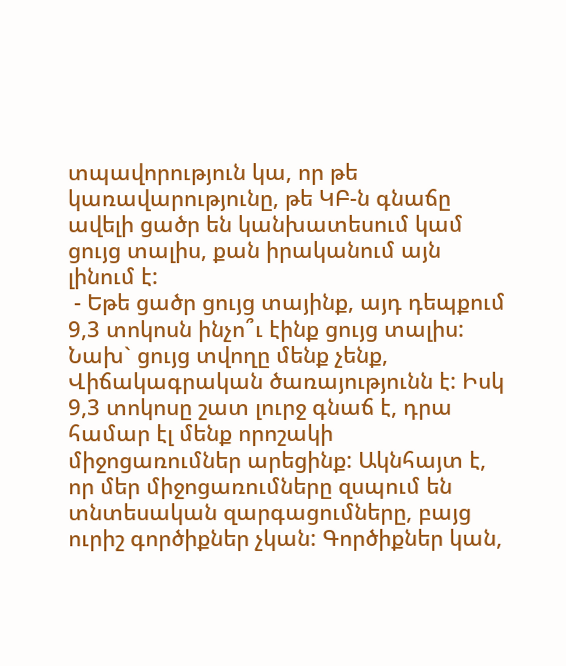տպավորություն կա, որ թե կառավարությունը, թե ԿԲ-ն գնաճը ավելի ցածր են կանխատեսում կամ ցույց տալիս, քան իրականում այն լինում է:
 - Եթե ցածր ցույց տայինք, այդ դեպքում 9,3 տոկոսն ինչո՞ւ էինք ցույց տալիս: Նախ` ցույց տվողը մենք չենք, Վիճակագրական ծառայությունն է: Իսկ 9,3 տոկոսը շատ լուրջ գնաճ է, դրա համար էլ մենք որոշակի միջոցառումներ արեցինք: Ակնհայտ է, որ մեր միջոցառումները զսպում են տնտեսական զարգացումները, բայց ուրիշ գործիքներ չկան: Գործիքներ կան,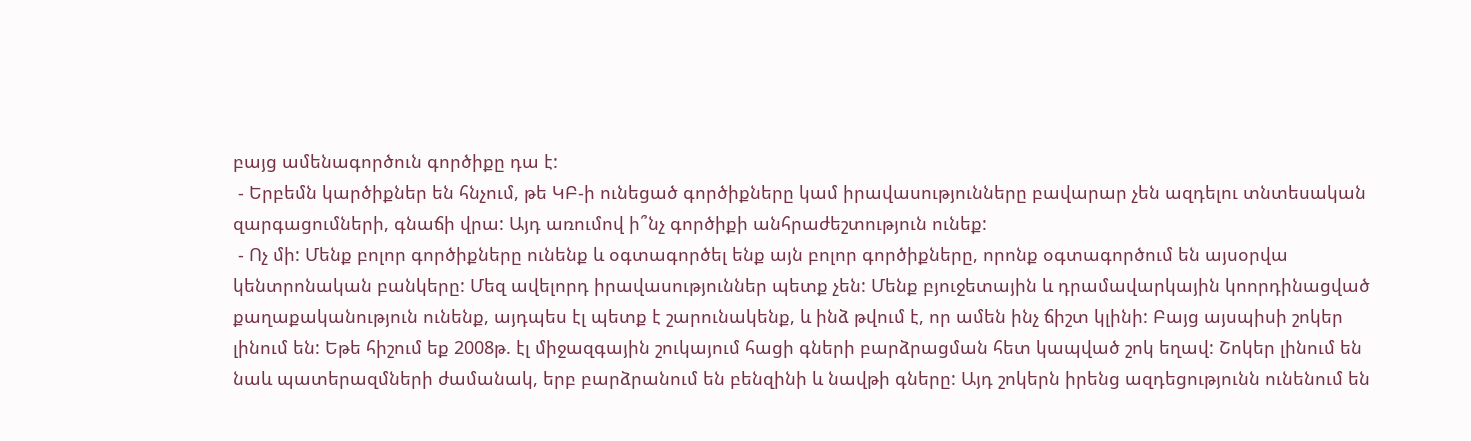բայց ամենագործուն գործիքը դա է:
 - Երբեմն կարծիքներ են հնչում, թե ԿԲ-ի ունեցած գործիքները կամ իրավասությունները բավարար չեն ազդելու տնտեսական զարգացումների, գնաճի վրա: Այդ առումով ի՞նչ գործիքի անհրաժեշտություն ունեք:
 - Ոչ մի: Մենք բոլոր գործիքները ունենք և օգտագործել ենք այն բոլոր գործիքները, որոնք օգտագործում են այսօրվա կենտրոնական բանկերը: Մեզ ավելորդ իրավասություններ պետք չեն: Մենք բյուջետային և դրամավարկային կոորդինացված քաղաքականություն ունենք, այդպես էլ պետք է շարունակենք, և ինձ թվում է, որ ամեն ինչ ճիշտ կլինի: Բայց այսպիսի շոկեր լինում են: Եթե հիշում եք 2008թ. էլ միջազգային շուկայում հացի գների բարձրացման հետ կապված շոկ եղավ: Շոկեր լինում են նաև պատերազմների ժամանակ, երբ բարձրանում են բենզինի և նավթի գները: Այդ շոկերն իրենց ազդեցությունն ունենում են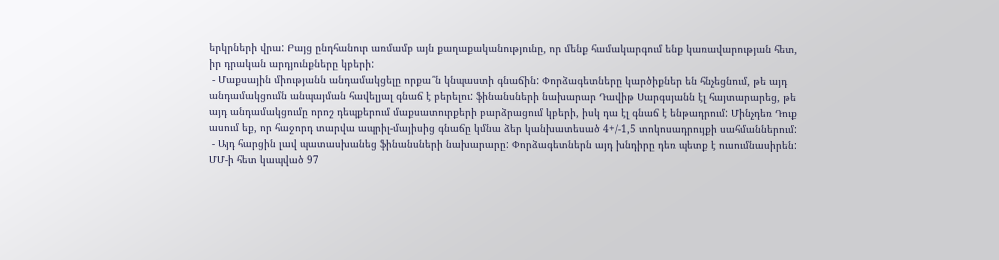երկրների վրա: Բայց ընդհանուր առմամբ այն քաղաքականությունը, որ մենք համակարգում ենք կառավարության հետ, իր դրական արդյունքները կբերի:
 - Մաքսային միությանն անդամակցելը որքա՞ն կնպաստի գնաճին: Փորձագետները կարծիքներ են հնչեցնում, թե այդ անդամակցումն անպայման հավելյալ գնաճ է բերելու: ֆինանսների նախարար Դավիթ Սարգսյանն էլ հայտարարեց, թե այդ անդամակցումը որոշ դեպքերում մաքսատուրքերի բարձրացում կբերի, իսկ դա էլ գնաճ է ենթադրում: Մինչդեռ Դուք ասում եք, որ հաջորդ տարվա ապրիլ-մայիսից գնաճը կմնա ձեր կանխատեսած 4+/-1,5 տոկոսադրույքի սահմաններում:
 - Այդ հարցին լավ պատասխանեց ֆինանսների նախարարը: Փորձագետներն այդ խնդիրը դեռ պետք է ուսումնասիրեն: ՄՄ-ի հետ կապված 97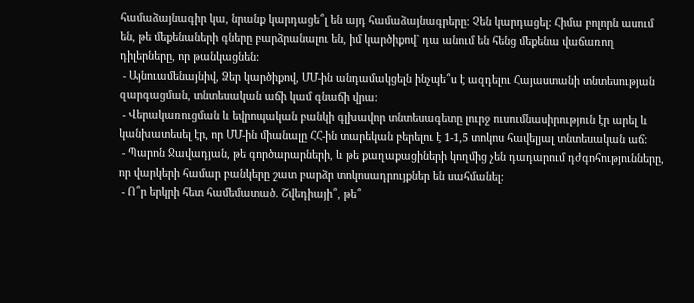համաձայնագիր կա, նրանք կարդացե՞լ են այդ համաձայնագրերը: Չեն կարդացել: Հիմա բոլորն ասում են, թե մեքենաների գները բարձրանալու են, իմ կարծիքով` դա անում են հենց մեքենա վաճառող դիլերները, որ թանկացնեն:
 - Այնուամենայնիվ, Ձեր կարծիքով, ՄՄ-ին անդամակցելն ինչպե՞ս է ազդելու Հայաստանի տնտեսության զարգացման, տնտեսական աճի կամ գնաճի վրա:
 - Վերակառուցման և եվրոպական բանկի գլխավոր տնտեսագետը լուրջ ուսումնասիրություն էր արել և կանխատեսել էր, որ ՄՄ-ին միանալը ՀՀ-ին տարեկան բերելու է 1-1,5 տոկոս հավելյալ տնտեսական աճ:
 - Պարոն Ջավադյան, թե գործարարների, և թե քաղաքացիների կողմից չեն դադարում դժգոհությունները, որ վարկերի համար բանկերը շատ բարձր տոկոսադրույքներ են սահմանել:
 - Ո՞ր երկրի հետ համեմատած. Շվեդիայի՞, թե՞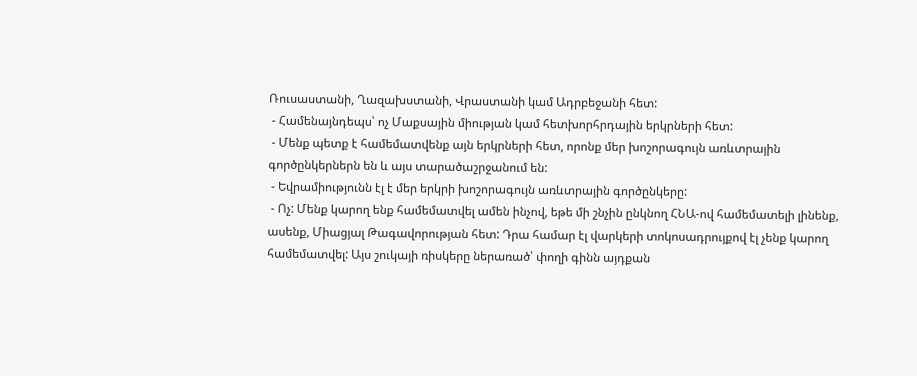Ռուսաստանի, Ղազախստանի, Վրաստանի կամ Ադրբեջանի հետ:
 - Համենայնդեպս՝ ոչ Մաքսային միության կամ հետխորհրդային երկրների հետ:
 - Մենք պետք է համեմատվենք այն երկրների հետ, որոնք մեր խոշորագույն առևտրային գործընկերներն են և այս տարածաշրջանում են:
 - Եվրամիությունն էլ է մեր երկրի խոշորագույն առևտրային գործընկերը:
 - Ոչ: Մենք կարող ենք համեմատվել ամեն ինչով, եթե մի շնչին ընկնող ՀՆԱ-ով համեմատելի լինենք, ասենք, Միացյալ Թագավորության հետ: Դրա համար էլ վարկերի տոկոսադրույքով էլ չենք կարող համեմատվել: Այս շուկայի ռիսկերը ներառած՝ փողի գինն այդքան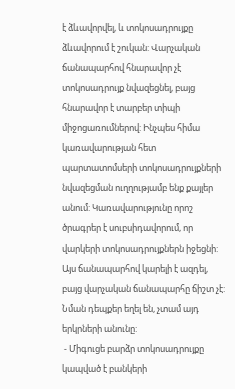է ձևավորվել, և տոկոսադրույքը ձևավորում է շուկան: Վարչական ճանապարհով հնարավոր չէ տոկոսադրույք նվազեցնել, բայց հնարավոր է տարբեր տիպի միջոցառումներով: Ինչպես հիմա կառավարության հետ պարտատոմսերի տոկոսադրույքների նվազեցման ուղղությամբ ենք քայլեր անում: Կառավարությունը որոշ ծրագրեր է սուբսիդավորում, որ վարկերի տոկոսադրույքներն իջեցնի: Այս ճանապարհով կարելի է ազդել, բայց վարչական ճանապարհը ճիշտ չէ: Նման դեպքեր եղել են, չտամ այդ երկրների անունը:
 - Միգուցե բարձր տոկոսադրույքը կապված է բանկերի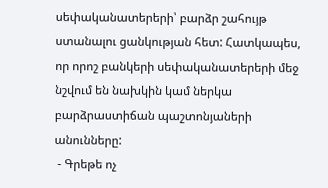սեփականատերերի՝ բարձր շահույթ ստանալու ցանկության հետ: Հատկապես, որ որոշ բանկերի սեփականատերերի մեջ նշվում են նախկին կամ ներկա բարձրաստիճան պաշտոնյաների անունները:
 - Գրեթե ոչ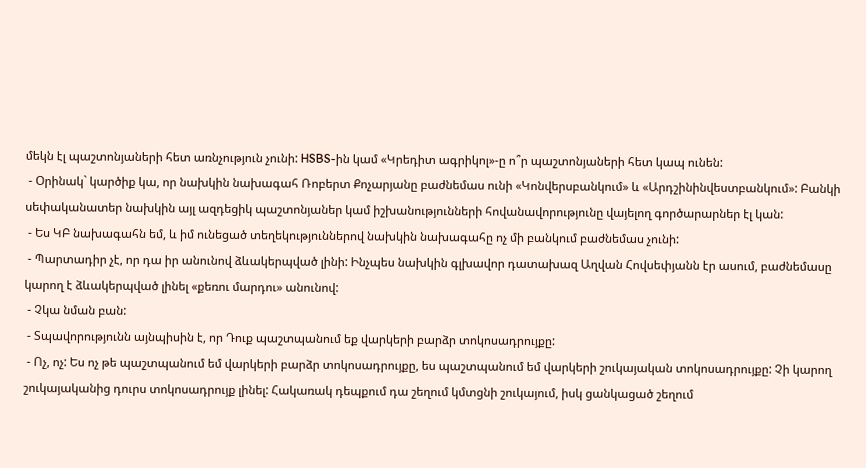մեկն էլ պաշտոնյաների հետ առնչություն չունի: HSBS-ին կամ «Կրեդիտ ագրիկոլ»-ը ո՞ր պաշտոնյաների հետ կապ ունեն:
 - Օրինակ` կարծիք կա, որ նախկին նախագահ Ռոբերտ Քոչարյանը բաժնեմաս ունի «Կոնվերսբանկում» և «Արդշինինվեստբանկում»: Բանկի սեփականատեր նախկին այլ ազդեցիկ պաշտոնյաներ կամ իշխանությունների հովանավորությունը վայելող գործարարներ էլ կան:
 - Ես ԿԲ նախագահն եմ, և իմ ունեցած տեղեկություններով նախկին նախագահը ոչ մի բանկում բաժնեմաս չունի:
 - Պարտադիր չէ, որ դա իր անունով ձևակերպված լինի: Ինչպես նախկին գլխավոր դատախազ Աղվան Հովսեփյանն էր ասում, բաժնեմասը կարող է ձևակերպված լինել «քեռու մարդու» անունով:
 - Չկա նման բան:
 - Տպավորությունն այնպիսին է, որ Դուք պաշտպանում եք վարկերի բարձր տոկոսադրույքը:
 - Ոչ, ոչ: Ես ոչ թե պաշտպանում եմ վարկերի բարձր տոկոսադրույքը, ես պաշտպանում եմ վարկերի շուկայական տոկոսադրույքը: Չի կարող շուկայականից դուրս տոկոսադրույք լինել: Հակառակ դեպքում դա շեղում կմտցնի շուկայում, իսկ ցանկացած շեղում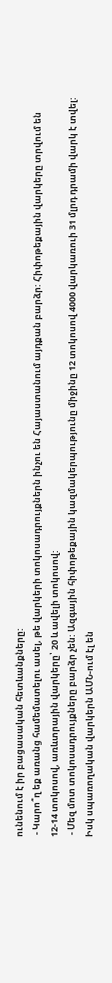ունենում է իր բացասական հետևանքները:
 - Կարո՞ղ եք առանց համեմատելու ասել, թե վարկերի տոկոսադրույքներն ինչու են Հայաստանում այդքան բարձր: Հիփոթեքային վարկերը տրվում են 12-14 տոկոսով, առևտրային վարկերը՝ 20 և ավելի տոկոսով:
 - Մեզ մոտ տոկոսադրույքները բարձր չեն: Ազգային հիփոթեքային կազմակերպությունը միջինը 12 տոկոսով 4000 վարկառուի 31 մլրդ դրամի վարկ է տվել: Իսկ սպառողական վարկերն ԱՄՆ-ում էլ են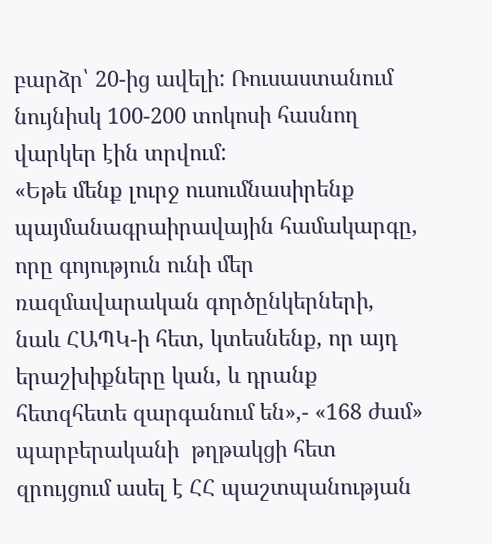բարձր՝ 20-ից ավելի: Ռուսաստանում նույնիսկ 100-200 տոկոսի հասնող վարկեր էին տրվում:
«Եթե մենք լուրջ ուսումնասիրենք պայմանագրաիրավային համակարգը, որը գոյություն ունի մեր ռազմավարական գործընկերների, նաև ՀԱՊԿ-ի հետ, կտեսնենք, որ այդ երաշխիքները կան, և դրանք հետզհետե զարգանում են»,- «168 ժամ» պարբերականի  թղթակցի հետ զրույցում ասել է ՀՀ պաշտպանության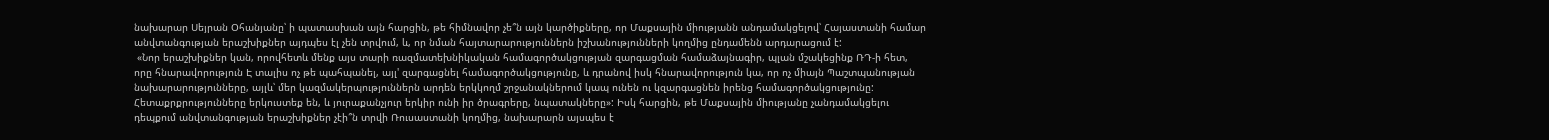նախարար Սեյրան Օհանյանը՝ ի պատասխան այն հարցին, թե հիմնավոր չե՞ն այն կարծիքները, որ Մաքսային միությանն անդամակցելով՝ Հայաստանի համար անվտանգության երաշխիքներ այդպես էլ չեն տրվում, և, որ նման հայտարարություններն իշխանությունների կողմից ընդամենն արդարացում է:
 «Նոր երաշխիքներ կան, որովհետև մենք այս տարի ռազմատեխնիկական համագործակցության զարգացման համաձայնագիր, պլան մշակեցինք ՌԴ-ի հետ, որը հնարավորություն Է տալիս ոչ թե պահպանել, այլ' զարգացնել համագործակցությունը, և դրանով իսկ հնարավորություն կա, որ ոչ միայն Պաշտպանության նախարարությունները, այլև՝ մեր կազմակերպություններն արդեն երկկողմ շրջանակներում կապ ունեն ու կզարգացնեն իրենց համագործակցությունը: Հետաքրքրությունները երկուստեք են, և յուրաքանչյուր երկիր ունի իր ծրագրերը, նպատակները»: Իսկ հարցին, թե Մաքսային միությանը չանդամակցելու դեպքում անվտանգության երաշխիքներ չէի՞ն տրվի Ռուսաստանի կողմից, նախարարն այսպես է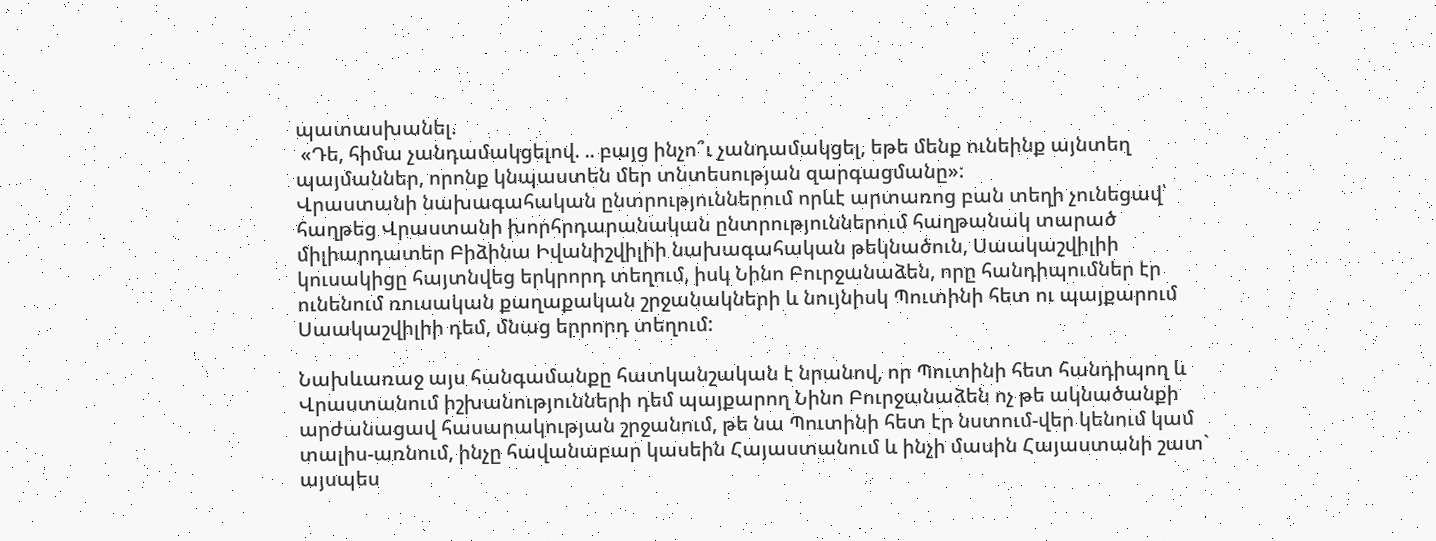պատասխանել.
 «Դե, հիմա չանդամակցելով. .. բայց ինչո՞ւ չանդամակցել, եթե մենք ունեինք այնտեղ պայմաններ, որոնք կնպաստեն մեր տնտեսության զարգացմանը»:
Վրաստանի նախագահական ընտրություններում որևէ արտառոց բան տեղի չունեցավ՝ հաղթեց Վրաստանի խորհրդարանական ընտրություններում հաղթանակ տարած միլիարդատեր Բիձինա Իվանիշվիլիի նախագահական թեկնածուն, Սաակաշվիլիի կուսակիցը հայտնվեց երկրորդ տեղում, իսկ Նինո Բուրջանաձեն, որը հանդիպումներ էր ունենում ռուսական քաղաքական շրջանակների և նույնիսկ Պուտինի հետ ու պայքարում Սաակաշվիլիի դեմ, մնաց երրորդ տեղում:

Նախևառաջ այս հանգամանքը հատկանշական է նրանով, որ Պուտինի հետ հանդիպող և Վրաստանում իշխանությունների դեմ պայքարող Նինո Բուրջանաձեն ոչ թե ակնածանքի արժանացավ հասարակության շրջանում, թե նա Պուտինի հետ էր նստում-վեր կենում կամ տալիս-առնում, ինչը հավանաբար կասեին Հայաստանում և ինչի մասին Հայաստանի շատ` այսպես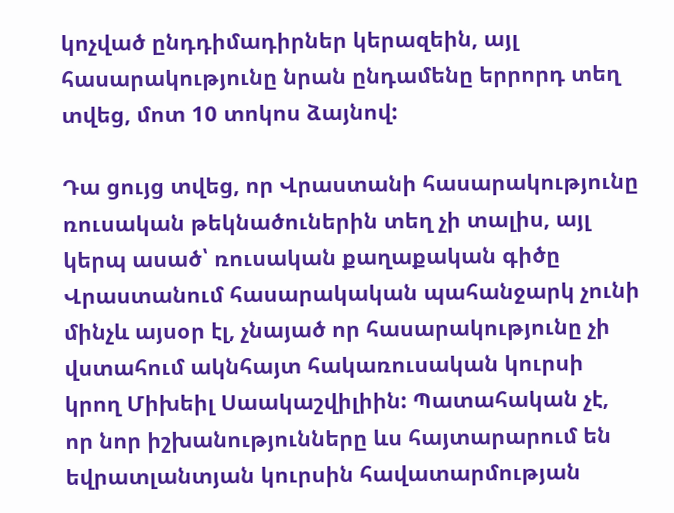կոչված ընդդիմադիրներ կերազեին, այլ հասարակությունը նրան ընդամենը երրորդ տեղ տվեց, մոտ 10 տոկոս ձայնով:

Դա ցույց տվեց, որ Վրաստանի հասարակությունը ռուսական թեկնածուներին տեղ չի տալիս, այլ կերպ ասած՝ ռուսական քաղաքական գիծը Վրաստանում հասարակական պահանջարկ չունի մինչև այսօր էլ, չնայած որ հասարակությունը չի վստահում ակնհայտ հակառուսական կուրսի կրող Միխեիլ Սաակաշվիլիին: Պատահական չէ, որ նոր իշխանությունները ևս հայտարարում են եվրատլանտյան կուրսին հավատարմության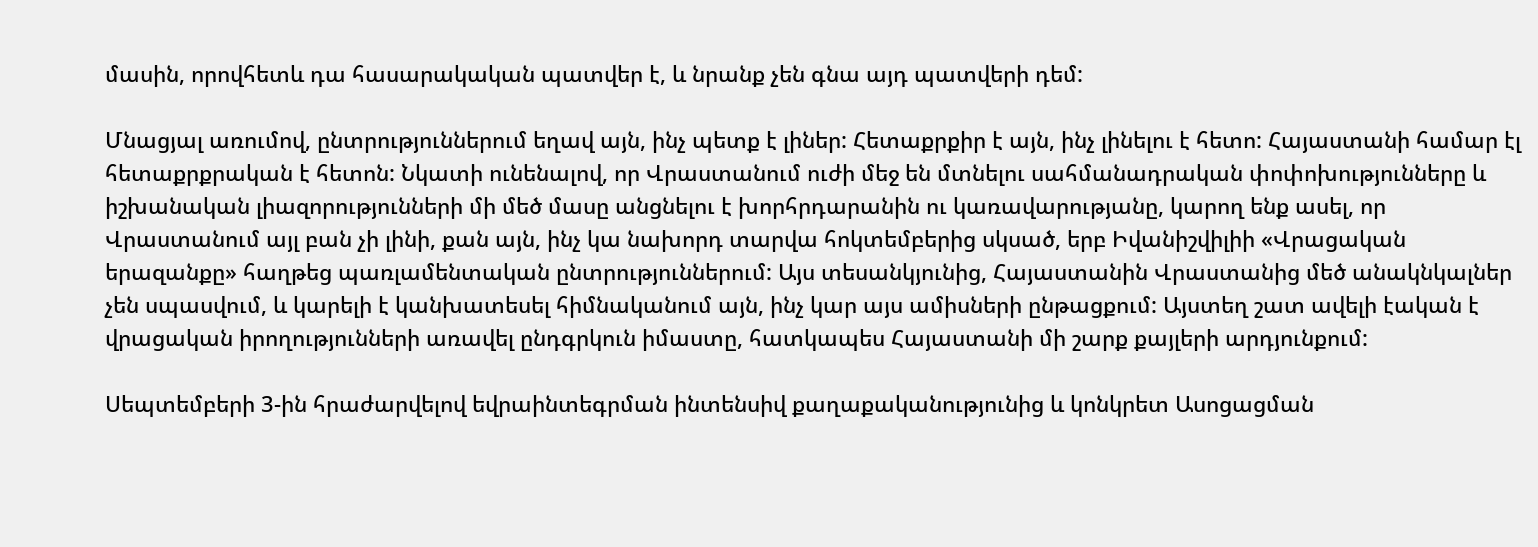մասին, որովհետև դա հասարակական պատվեր է, և նրանք չեն գնա այդ պատվերի դեմ:

Մնացյալ առումով, ընտրություններում եղավ այն, ինչ պետք է լիներ: Հետաքրքիր է այն, ինչ լինելու է հետո: Հայաստանի համար էլ հետաքրքրական է հետոն: Նկատի ունենալով, որ Վրաստանում ուժի մեջ են մտնելու սահմանադրական փոփոխությունները և իշխանական լիազորությունների մի մեծ մասը անցնելու է խորհրդարանին ու կառավարությանը, կարող ենք ասել, որ Վրաստանում այլ բան չի լինի, քան այն, ինչ կա նախորդ տարվա հոկտեմբերից սկսած, երբ Իվանիշվիլիի «Վրացական երազանքը» հաղթեց պառլամենտական ընտրություններում: Այս տեսանկյունից, Հայաստանին Վրաստանից մեծ անակնկալներ չեն սպասվում, և կարելի է կանխատեսել հիմնականում այն, ինչ կար այս ամիսների ընթացքում: Այստեղ շատ ավելի էական է վրացական իրողությունների առավել ընդգրկուն իմաստը, հատկապես Հայաստանի մի շարք քայլերի արդյունքում:

Սեպտեմբերի 3-ին հրաժարվելով եվրաինտեգրման ինտենսիվ քաղաքականությունից և կոնկրետ Ասոցացման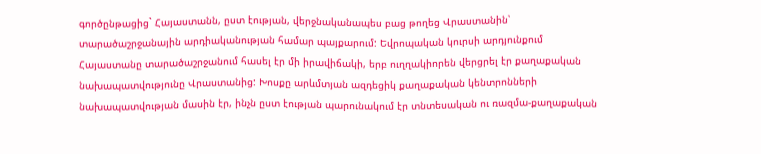գործընթացից` Հայաստանն, ըստ էության, վերջնականապես բաց թողեց Վրաստանին՝ տարածաշրջանային արդիականության համար պայքարում: Եվրոպական կուրսի արդյունքում Հայաստանը տարածաշրջանում հասել էր մի իրավիճակի, երբ ուղղակիորեն վերցրել էր քաղաքական նախապատվությունը Վրաստանից: Խոսքը արևմտյան ազդեցիկ քաղաքական կենտրոնների նախապատվության մասին էր, ինչն ըստ էության պարունակում էր տնտեսական ու ռազմա-քաղաքական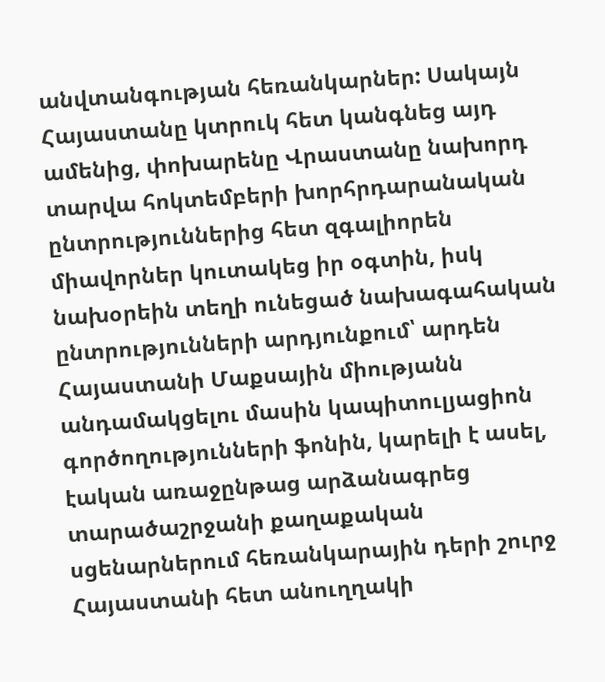անվտանգության հեռանկարներ: Սակայն Հայաստանը կտրուկ հետ կանգնեց այդ ամենից, փոխարենը Վրաստանը նախորդ տարվա հոկտեմբերի խորհրդարանական ընտրություններից հետ զգալիորեն միավորներ կուտակեց իր օգտին, իսկ նախօրեին տեղի ունեցած նախագահական ընտրությունների արդյունքում՝ արդեն Հայաստանի Մաքսային միությանն անդամակցելու մասին կապիտուլյացիոն գործողությունների ֆոնին, կարելի է ասել, էական առաջընթաց արձանագրեց տարածաշրջանի քաղաքական սցենարներում հեռանկարային դերի շուրջ Հայաստանի հետ անուղղակի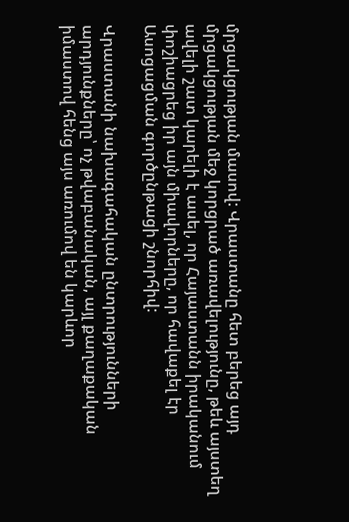մրցակցության մասով: Վրաստանը հետ բերեց այդ մրցակցության մեջ կորցրած առավելությունը, թեև այստեղ ավելի շատ կարելի է ասել, որ Հայաստանն իրականում փոշիացրեց իր այն միավորները, որ հավաքել էր Ասոցացման գործընթացի շնորհիվ:

Վրաստանի նախագահական ընտրությունների արդյունքները՝ ոչ թվաբանական, այլ քաղաքական իմաստով հենց այս առումով են կարևոր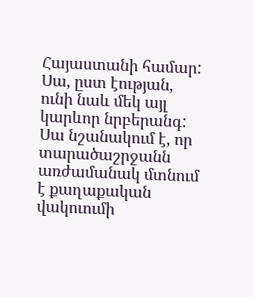Հայաստանի համար: Սա, ըստ էության, ունի նաև մեկ այլ կարևոր նրբերանգ: Սա նշանակում է, որ տարածաշրջանն առժամանակ մտնում է քաղաքական վակուումի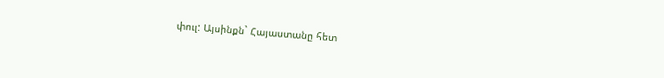փուլ: Այսինքն` Հայաստանը հետ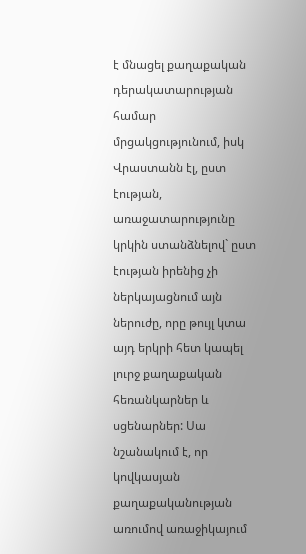է մնացել քաղաքական դերակատարության համար մրցակցությունում, իսկ Վրաստանն էլ, ըստ էության, առաջատարությունը կրկին ստանձնելով` ըստ էության իրենից չի ներկայացնում այն ներուժը, որը թույլ կտա այդ երկրի հետ կապել լուրջ քաղաքական հեռանկարներ և սցենարներ: Սա նշանակում է, որ կովկասյան քաղաքականության առումով առաջիկայում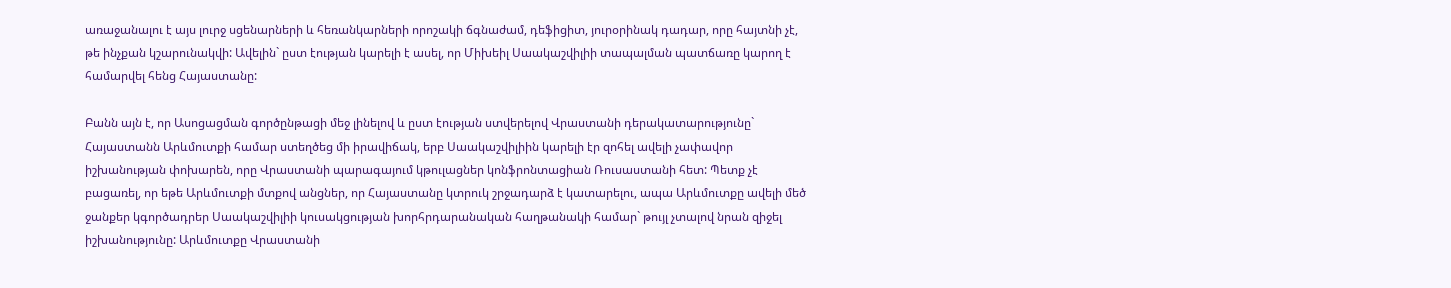առաջանալու է այս լուրջ սցենարների և հեռանկարների որոշակի ճգնաժամ, դեֆիցիտ, յուրօրինակ դադար, որը հայտնի չէ, թե ինչքան կշարունակվի: Ավելին` ըստ էության կարելի է ասել, որ Միխեիլ Սաակաշվիլիի տապալման պատճառը կարող է համարվել հենց Հայաստանը:

Բանն այն է, որ Ասոցացման գործընթացի մեջ լինելով և ըստ էության ստվերելով Վրաստանի դերակատարությունը` Հայաստանն Արևմուտքի համար ստեղծեց մի իրավիճակ, երբ Սաակաշվիլիին կարելի էր զոհել ավելի չափավոր իշխանության փոխարեն, որը Վրաստանի պարագայում կթուլացներ կոնֆրոնտացիան Ռուսաստանի հետ: Պետք չէ բացառել, որ եթե Արևմուտքի մտքով անցներ, որ Հայաստանը կտրուկ շրջադարձ է կատարելու, ապա Արևմուտքը ավելի մեծ ջանքեր կգործադրեր Սաակաշվիլիի կուսակցության խորհրդարանական հաղթանակի համար` թույլ չտալով նրան զիջել իշխանությունը: Արևմուտքը Վրաստանի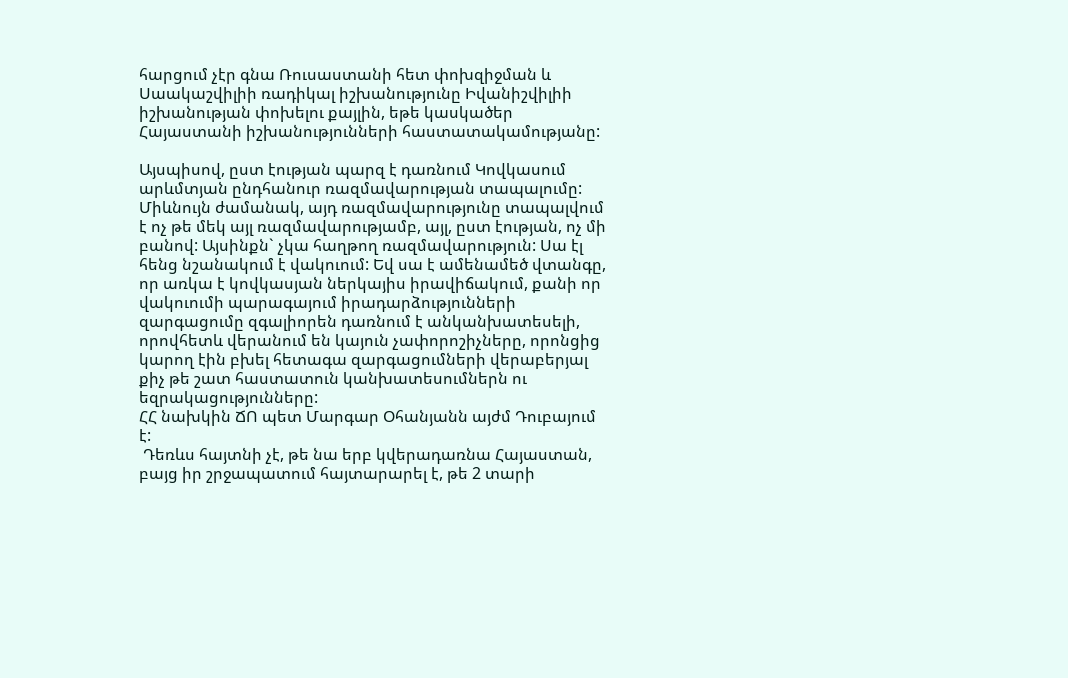հարցում չէր գնա Ռուսաստանի հետ փոխզիջման և Սաակաշվիլիի ռադիկալ իշխանությունը Իվանիշվիլիի իշխանության փոխելու քայլին, եթե կասկածեր Հայաստանի իշխանությունների հաստատակամությանը:

Այսպիսով, ըստ էության պարզ է դառնում Կովկասում արևմտյան ընդհանուր ռազմավարության տապալումը: Միևնույն ժամանակ, այդ ռազմավարությունը տապալվում է ոչ թե մեկ այլ ռազմավարությամբ, այլ, ըստ էության, ոչ մի բանով: Այսինքն` չկա հաղթող ռազմավարություն: Սա էլ հենց նշանակում է վակուում: Եվ սա է ամենամեծ վտանգը, որ առկա է կովկասյան ներկայիս իրավիճակում, քանի որ վակուումի պարագայում իրադարձությունների զարգացումը զգալիորեն դառնում է անկանխատեսելի, որովհետև վերանում են կայուն չափորոշիչները, որոնցից կարող էին բխել հետագա զարգացումների վերաբերյալ քիչ թե շատ հաստատուն կանխատեսումներն ու եզրակացությունները:
ՀՀ նախկին ՃՈ պետ Մարգար Օհանյանն այժմ Դուբայում է:
 Դեռևս հայտնի չէ, թե նա երբ կվերադառնա Հայաստան, բայց իր շրջապատում հայտարարել է, թե 2 տարի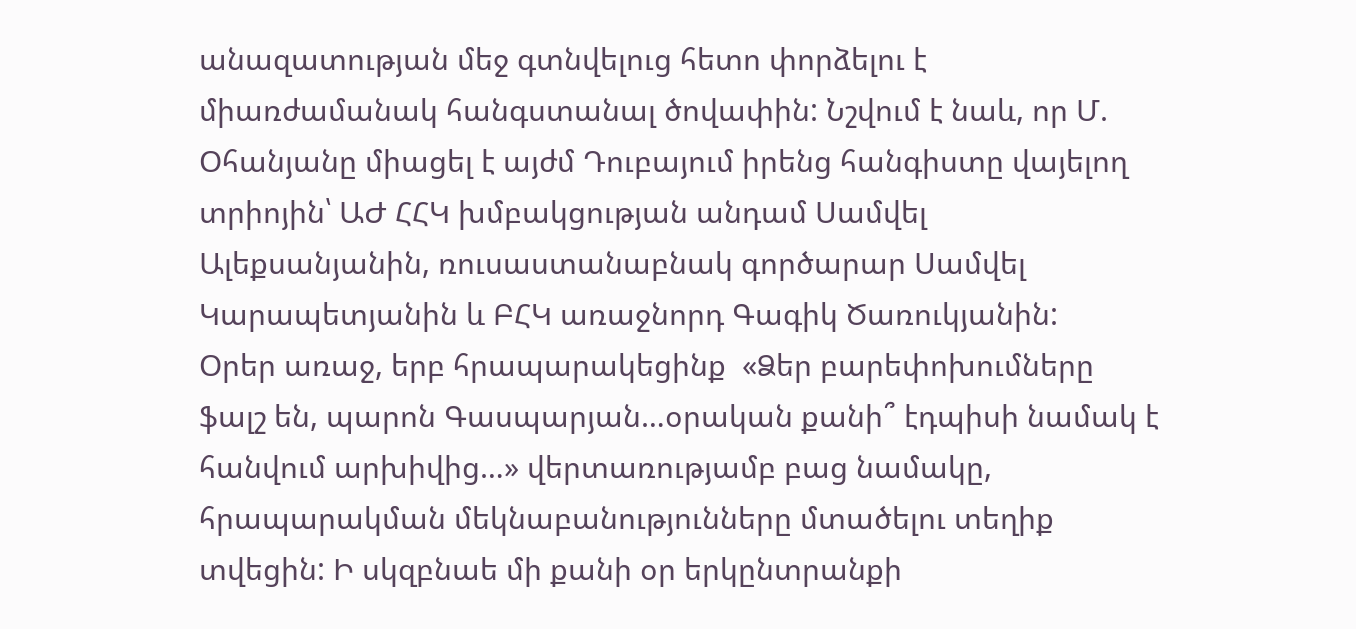անազատության մեջ գտնվելուց հետո փորձելու է միառժամանակ հանգստանալ ծովափին: Նշվում է նաև, որ Մ. Օհանյանը միացել է այժմ Դուբայում իրենց հանգիստը վայելող տրիոյին՝ ԱԺ ՀՀԿ խմբակցության անդամ Սամվել Ալեքսանյանին, ռուսաստանաբնակ գործարար Սամվել Կարապետյանին և ԲՀԿ առաջնորդ Գագիկ Ծառուկյանին:
Օրեր առաջ, երբ հրապարակեցինք  «Ձեր բարեփոխումները ֆալշ են, պարոն Գասպարյան…օրական քանի՞ էդպիսի նամակ է հանվում արխիվից…» վերտառությամբ բաց նամակը, հրապարակման մեկնաբանությունները մտածելու տեղիք տվեցին: Ի սկզբնաե մի քանի օր երկընտրանքի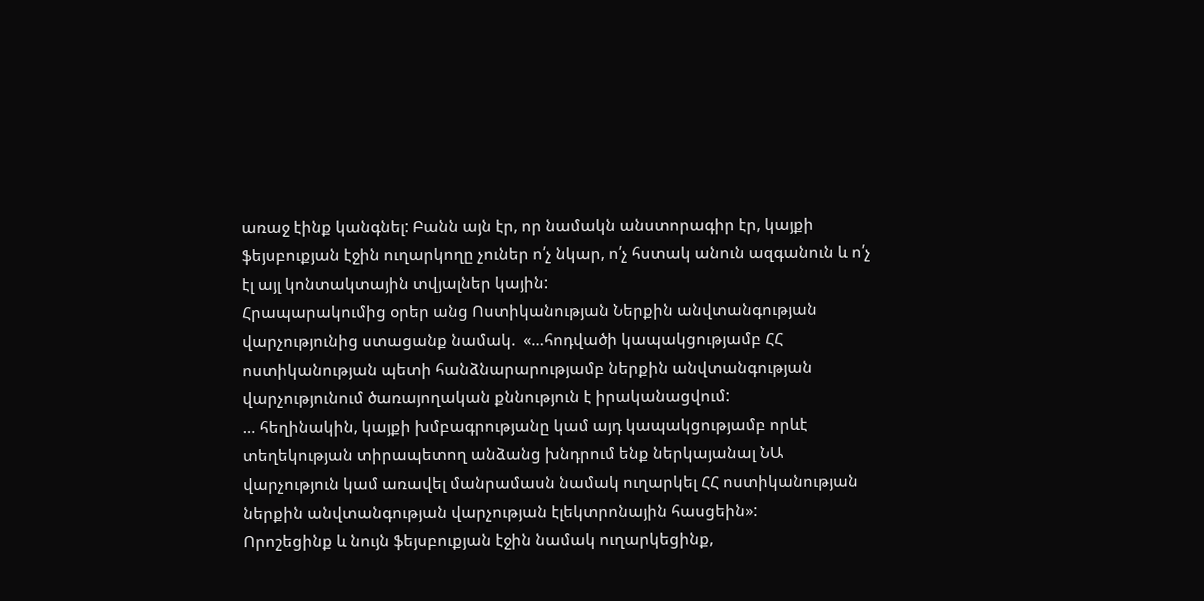առաջ էինք կանգնել: Բանն այն էր, որ նամակն անստորագիր էր, կայքի ֆեյսբուքյան էջին ուղարկողը չուներ ո՛չ նկար, ո՛չ հստակ անուն ազգանուն և ո՛չ էլ այլ կոնտակտային տվյալներ կային:
Հրապարակումից օրեր անց Ոստիկանության Ներքին անվտանգության վարչությունից ստացանք նամակ.  «…հոդվածի կապակցությամբ ՀՀ ոստիկանության պետի հանձնարարությամբ ներքին անվտանգության վարչությունում ծառայողական քննություն է իրականացվում:
… հեղինակին, կայքի խմբագրությանը կամ այդ կապակցությամբ որևէ տեղեկության տիրապետող անձանց խնդրում ենք ներկայանալ ՆԱ վարչություն կամ առավել մանրամասն նամակ ուղարկել ՀՀ ոստիկանության ներքին անվտանգության վարչության էլեկտրոնային հասցեին»:
Որոշեցինք և նույն ֆեյսբուքյան էջին նամակ ուղարկեցինք,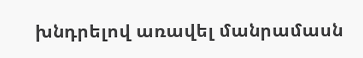խնդրելով առավել մանրամասն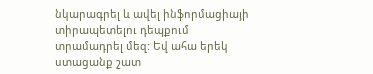նկարագրել և ավել ինֆորմացիայի տիրապետելու դեպքում տրամադրել մեզ: Եվ ահա երեկ ստացանք շատ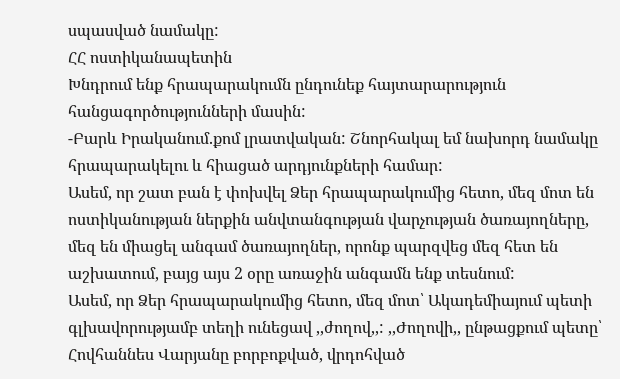սպասված նամակը:
ՀՀ ոստիկանապետին
Խնդրում ենք հրապարակումն ընդունեք հայտարարություն հանցագործությունների մասին:
-Բարև Իրականում.քոմ լրատվական: Շնորհակալ եմ նախորդ նամակը հրապարակելու և հիացած արդյունքների համար:
Ասեմ, որ շատ բան է փոխվել Ձեր հրապարակումից հետո, մեզ մոտ են ոստիկանության ներքին անվտանգության վարչության ծառայողները, մեզ են միացել անգամ ծառայողներ, որոնք պարզվեց մեզ հետ են աշխատում, բայց այս 2 օրը առաջին անգամն ենք տեսնում:
Ասեմ, որ Ձեր հրապարակումից հետո, մեզ մոտ՝ Ակադեմիայում պետի գլխավորությամբ տեղի ունեցավ ,,ժողով,,: ,,Ժողովի,, ընթացքում պետը՝ Հովհաննես Վարյանը բորբոքված, վրդոհված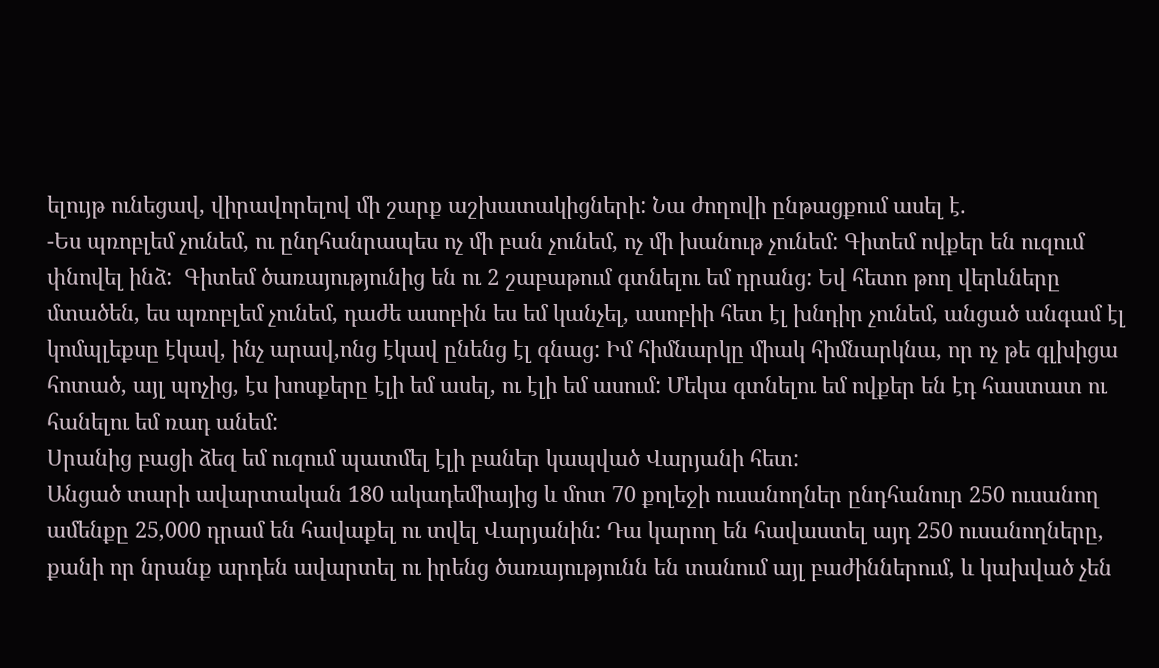ելույթ ունեցավ, վիրավորելով մի շարք աշխատակիցների: Նա ժողովի ընթացքում ասել է.
-Ես պռոբլեմ չունեմ, ու ընդհանրապես ոչ մի բան չունեմ, ոչ մի խանութ չունեմ: Գիտեմ ովքեր են ուզում փնովել ինձ:  Գիտեմ ծառայությունից են ու 2 շաբաթում գտնելու եմ դրանց: Եվ հետո թող վերևները մտածեն, ես պռոբլեմ չունեմ, դաժե ասոբին ես եմ կանչել, ասոբիի հետ էլ խնդիր չունեմ, անցած անգամ էլ կոմպլեքսը էկավ, ինչ արավ,ոնց էկավ ընենց էլ գնաց: Իմ հիմնարկը միակ հիմնարկնա, որ ոչ թե գլխիցա հոտած, այլ պոչից, էս խոսքերը էլի եմ ասել, ու էլի եմ ասում: Մեկա գտնելու եմ ովքեր են էդ հաստատ ու հանելու եմ ռադ անեմ:
Սրանից բացի ձեզ եմ ուզում պատմել էլի բաներ կապված Վարյանի հետ:
Անցած տարի ավարտական 180 ակադեմիայից և մոտ 70 քոլեջի ուսանողներ ընդհանուր 250 ուսանող ամենքը 25,000 դրամ են հավաքել ու տվել Վարյանին: Դա կարող են հավաստել այդ 250 ուսանողները, քանի որ նրանք արդեն ավարտել ու իրենց ծառայությունն են տանում այլ բաժիններում, և կախված չեն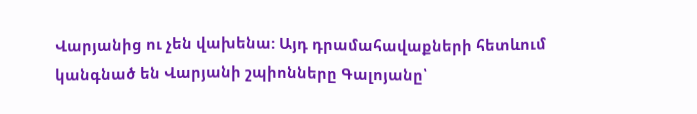Վարյանից ու չեն վախենա: Այդ դրամահավաքների հետևում կանգնած են Վարյանի շպիոնները Գալոյանը՝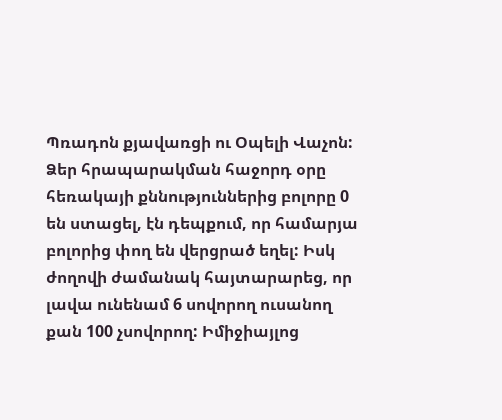Պռադոն քյավառցի ու Օպելի Վաչոն:
Ձեր հրապարակման հաջորդ օրը  հեռակայի քննություններից բոլորը 0 են ստացել, էն դեպքում, որ համարյա բոլորից փող են վերցրած եղել: Իսկ ժողովի ժամանակ հայտարարեց, որ լավա ունենամ 6 սովորող ուսանող քան 100 չսովորող: Իմիջիայլոց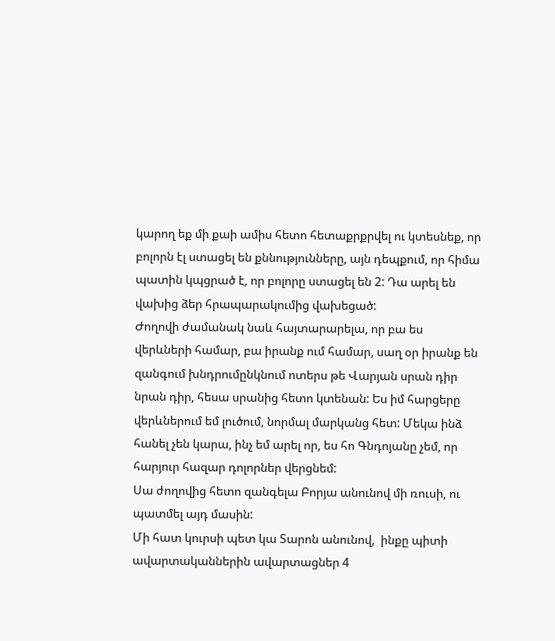կարող եք մի քաի ամիս հետո հետաքրքրվել ու կտեսնեք, որ բոլորն էլ ստացել են քննությունները, այն դեպքում, որ հիմա պատին կպցրած է, որ բոլորը ստացել են 2: Դա արել են վախից ձեր հրապարակումից վախեցած:
Ժողովի ժամանակ նաև հայտարարելա, որ բա ես վերևների համար, բա իրանք ում համար, սաղ օր իրանք են զանգում խնդրումընկնում ոտերս թե Վարյան սրան դիր նրան դիր, հեսա սրանից հետո կտենան: Ես իմ հարցերը  վերևներում եմ լուծում, նորմալ մարկանց հետ: Մեկա ինձ հանել չեն կարա, ինչ եմ արել որ, ես հո Գնդոյանը չեմ, որ հարյուր հազար դոլորներ վերցնեմ:
Սա ժողովից հետո զանգելա Բորյա անունով մի ռուսի, ու պատմել այդ մասին:
Մի հատ կուրսի պետ կա Տարոն անունով,  ինքը պիտի ավարտականներին ավարտացներ 4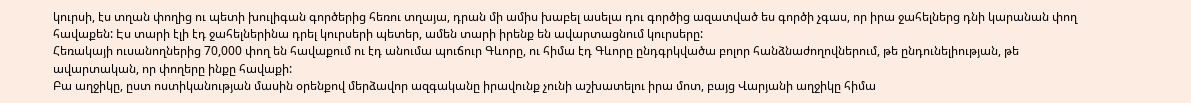կուրսի, էս տղան փողից ու պետի խուլիգան գործերից հեռու տղայա, դրան մի ամիս խաբել ասելա դու գործից ազատված ես գործի չգաս, որ իրա ջահելներց դնի կարանան փող հավաքեն: Էս տարի էլի էդ ջահելներինա դրել կուրսերի պետեր, ամեն տարի իրենք են ավարտացնում կուրսերը:
Հեռակայի ուսանողներից 70,000 փող են հավաքում ու էդ անումա պուճուր Գևորը, ու հիմա էդ Գևորը ընդգրկվածա բոլոր հանձնաժողովներում, թե ընդունելիության, թե ավարտական, որ փողերը ինքը հավաքի:
Բա աղջիկը, ըստ ոստիկանության մասին օրենքով մերձավոր ազգականը իրավունք չունի աշխատելու իրա մոտ, բայց Վարյանի աղջիկը հիմա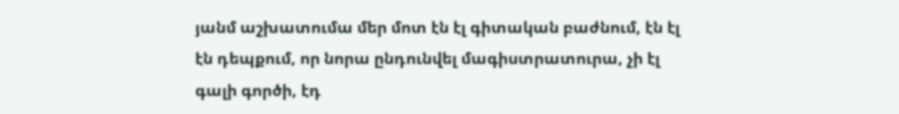յանմ աշխատումա մեր մոտ էն էլ գիտական բաժնում, էն էլ էն դեպքում, որ նորա ընդունվել մագիստրատուրա, չի էլ գալի գործի, էդ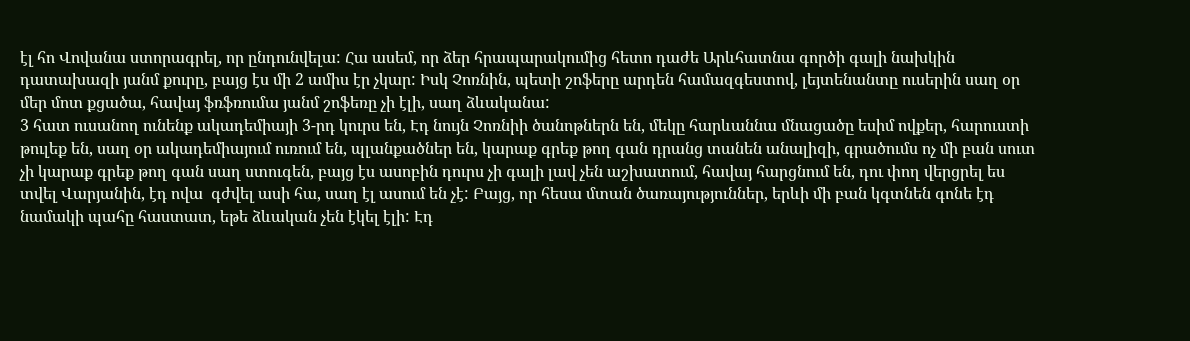էլ հո Վովանա ստորագրել, որ ընդունվելա: Հա ասեմ, որ ձեր հրապարակումից հետո դաժե Արևհատնա գործի գալի նախկին դատախազի յանմ քուրը, բայց էս մի 2 ամիս էր չկար: Իսկ Չոռնին, պետի շոֆերը արդեն համազգեստով, լեյտենանտը ուսերին սաղ օր մեր մոտ քցածա, հավայ ֆռֆռումա յանմ շոֆեռը չի էլի, սաղ ձևականա:
3 հատ ուսանող ունենք ակադեմիայի 3-րդ կուրս են, Էդ նույն Չոռնիի ծանոթներն են, մեկը հարևաննա մնացածը եսիմ ովքեր, հարուստի թուլեք են, սաղ օր ակադեմիայում ուռում են, պլանքածներ են, կարաք գրեք թող գան դրանց տանեն անալիզի, գրածումս ոչ մի բան սուտ չի կարաք գրեք թող գան սաղ ստուգեն, բայց էս ասոբին դուրս չի գալի լավ չեն աշխատում, հավայ հարցնում են, դու փող վերցրել ես տվել Վարյանին, էդ ովա  գժվել ասի հա, սաղ էլ ասում են չէ: Բայց, որ հեսա մտան ծառայություններ, երևի մի բան կգտնեն գոնե էդ նամակի պահը հաստատ, եթե ձևական չեն էկել էլի: Էդ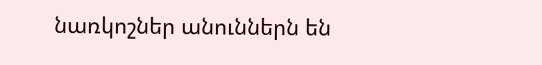նառկոշներ անուններն են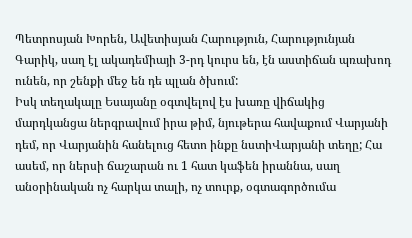Պետրոսյան Խորեն, Ավետիսյան Հարություն, Հարությունյան Գարիկ, սաղ էլ ակադեմիայի 3-րդ կուրս են, էն աստիճան պռախոդ ունեն, որ շենքի մեջ են դե պլան ծխում:
Իսկ տեղակալը Եսայանը օգտվելով էս խառը վիճակից մարդկանցա ներգրավում իրա թիմ, նյութերա հավաքում Վարյանի դեմ, որ Վարյանին հանելուց հետո ինքը նստիՎարյանի տեղը; Հա ասեմ, որ ներսի ճաշարան ու 1 հատ կաֆեն իրաննա, սաղ անօրինական ոչ հարկա տալի, ոչ տուրք, օգտագործումա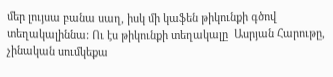մեր լույսա բանա սաղ, իսկ մի կաֆեն թիկունքի գծով տեղակալիննա: Ու էս թիկունքի տեղակալը  Ասրյան Հարութը, չինական սումկեքա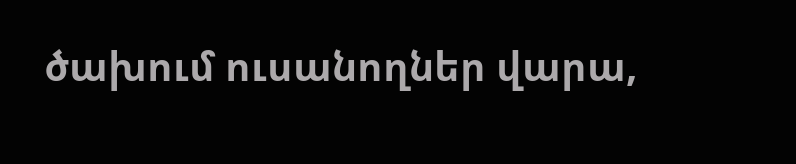ծախում ուսանողներ վարա,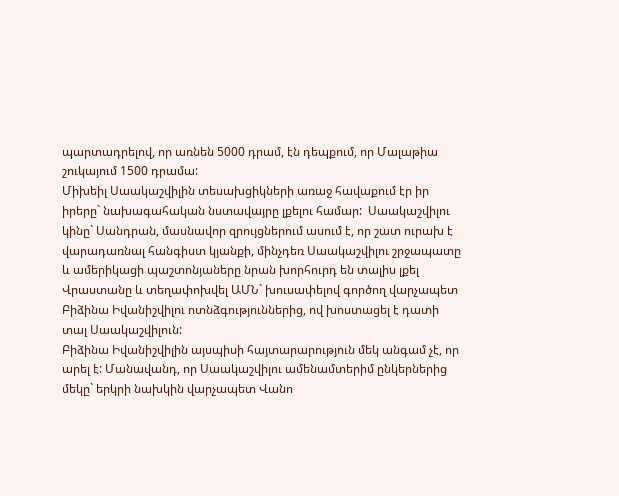պարտադրելով, որ առնեն 5000 դրամ, էն դեպքում, որ Մալաթիա շուկայում 1500 դրամա:
Միխեիլ Սաակաշվիլին տեսախցիկների առաջ հավաքում էր իր իրերը` նախագահական նստավայրը լքելու համար:  Սաակաշվիլու կինը` Սանդրան, մասնավոր զրույցներում ասում է, որ շատ ուրախ է վարադառնալ հանգիստ կյանքի, մինչդեռ Սաակաշվիլու շրջապատը և ամերիկացի պաշտոնյաները նրան խորհուրդ են տալիս լքել Վրաստանը և տեղափոխվել ԱՄՆ` խուսափելով գործող վարչապետ Բիձինա Իվանիշվիլու ոտնձգություններից, ով խոստացել է դատի տալ Սաակաշվիլուն:
Բիձինա Իվանիշվիլին այսպիսի հայտարարություն մեկ անգամ չէ, որ արել է: Մանավանդ, որ Սաակաշվիլու ամենամտերիմ ընկերներից մեկը` երկրի նախկին վարչապետ Վանո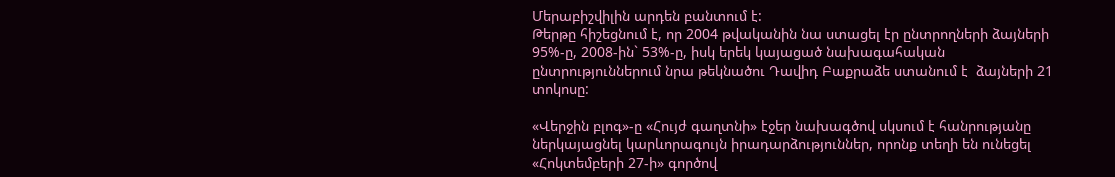Մերաբիշվիլին արդեն բանտում է:
Թերթը հիշեցնում է, որ 2004 թվականին նա ստացել էր ընտրողների ձայների 95%-ը, 2008-ին` 53%-ը, իսկ երեկ կայացած նախագահական ընտրություններում նրա թեկնածու Դավիդ Բաքրաձե ստանում է  ձայների 21 տոկոսը:

«Վերջին բլոգ»-ը «Հույժ գաղտնի» էջեր նախագծով սկսում է հանրությանը ներկայացնել կարևորագույն իրադարձություններ, որոնք տեղի են ունեցել «Հոկտեմբերի 27-ի» գործով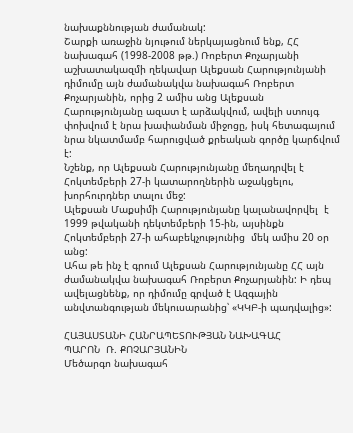նախաքննության ժամանակ:
Շարքի առաջին նյութում ներկայացնում ենք, ՀՀ նախագահ (1998-2008 թթ.) Ռոբերտ Քոչարյանի աշխատակազմի ղեկավար Ալեքսան Հարությունյանի դիմումը այն ժամանակվա նախագահ Ռոբերտ Քոչարյանին, որից 2 ամիս անց Ալեքսան Հարությունյանը ազատ է արձակվում, ավելի ստույգ փոխվում է նրա խափանման միջոցը, իսկ հետագայում նրա նկատմամբ հարուցված քրեական գործը կարճվում է:
Նշենք, որ Ալեքսան Հարությունյանը մեղադրվել է Հոկտեմբերի 27-ի կատարողներին աջակցելու, խորհուրդներ տալու մեջ:
Ալեքսան Մաքսիմի Հարությունյանը կալանավորվել  է 1999 թվականի դեկտեմբերի 15-ին, այսինքն Հոկտեմբերի 27-ի ահաբեկչությունից  մեկ ամիս 20 օր անց:
Ահա թե ինչ է գրում Ալեքսան Հարությունյանը ՀՀ այն ժամանակվա նախագահ Ռոբերտ Քոչարյանին: Ի դեպ ավելացնենք, որ դիմումը գրված է Ազգային անվտանգության մեկուսարանից՝ «ԿԿԲ-ի պադվալից»:

ՀԱՅԱՍՏԱՆԻ ՀԱՆՐԱՊԵՏՈՒԹՅԱՆ ՆԱԽԱԳԱՀ
ՊԱՐՈՆ  Ռ. ՔՈՉԱՐՅԱՆԻՆ
Մեծարգո նախագահ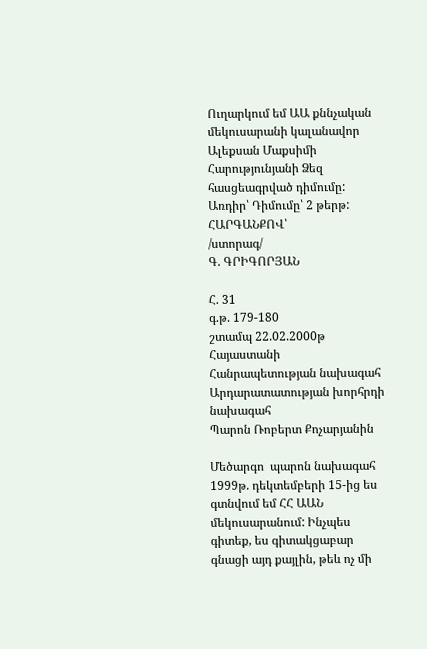Ուղարկում եմ ԱԱ քննչական մեկուսարանի կալանավոր Ալեքսան Մաքսիմի Հարությունյանի Ձեզ հասցեագրված դիմումը:
Առդիր՝ Դիմումը՝ 2 թերթ:
ՀԱՐԳԱՆՔՈՎ՝                 /ստորագ/                                                  Գ. ԳՐԻԳՈՐՅԱՆ

Հ. 31
գ.թ. 179-180
շտամպ 22.02.2000թ                           Հայաստանի Հանրապետության նախագահ
Արդարատատության խորհրդի նախագահ
Պարոն Ռոբերտ Քոչարյանին

Մեծարգո  պարոն նախագահ
1999թ. դեկտեմբերի 15-ից ես գտնվում եմ ՀՀ ԱԱՆ մեկուսարանում: Ինչպես գիտեք, ես գիտակցաբար գնացի այդ քայլին, թեև ոչ մի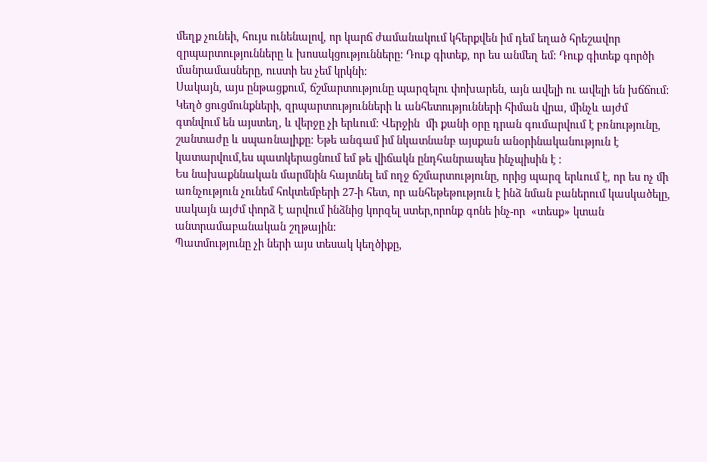մեղք չունեի, հույս ունենալով, որ կարճ ժամանակում կհերքվեն իմ դեմ եղած հրեշավոր զրպարտությունները և խոսակցությունները: Դուք գիտեք, որ ես անմեղ եմ: Դուք գիտեք գործի մանրամասները, ուստի ես չեմ կրկնի:
Սակայն, այս ընթացքում, ճշմարտությունը պարզելու փոխարեն, այն ավելի ու ավելի են խճճում: Կեղծ ցուցմունքների, զրպարտությունների և անհետությունների հիման վրա, մինչև այժմ գտնվում են այստեղ, և վերջը չի երևում: Վերջին  մի քանի օրը դրան գումարվում է բռնությունը, շանտաժը և սպառնալիքը: Եթե անգամ իմ նկատնանբ այսքան անօրինականություն է կատարվում,ես պատկերացնում եմ թե վիճակն ընդհանրապես ինչպիսին է :
Ես նախաքննական մարմնին հայտնել եմ ողջ ճշմարտությունը, որից պարզ երևում է, որ ես ոչ մի առնչություն չունեմ հոկտեմբերի 27-ի հետ, որ անհեթեթություն է ինձ նման բաներում կասկածելը, սակայն այժմ փորձ է արվում ինձնից կորզել ստեր,որոնք գոնե ինչ-որ  «տեսք» կտան անտրամաբանական շղթային:
Պատմությունը չի ների այս տեսակ կեղծիքը,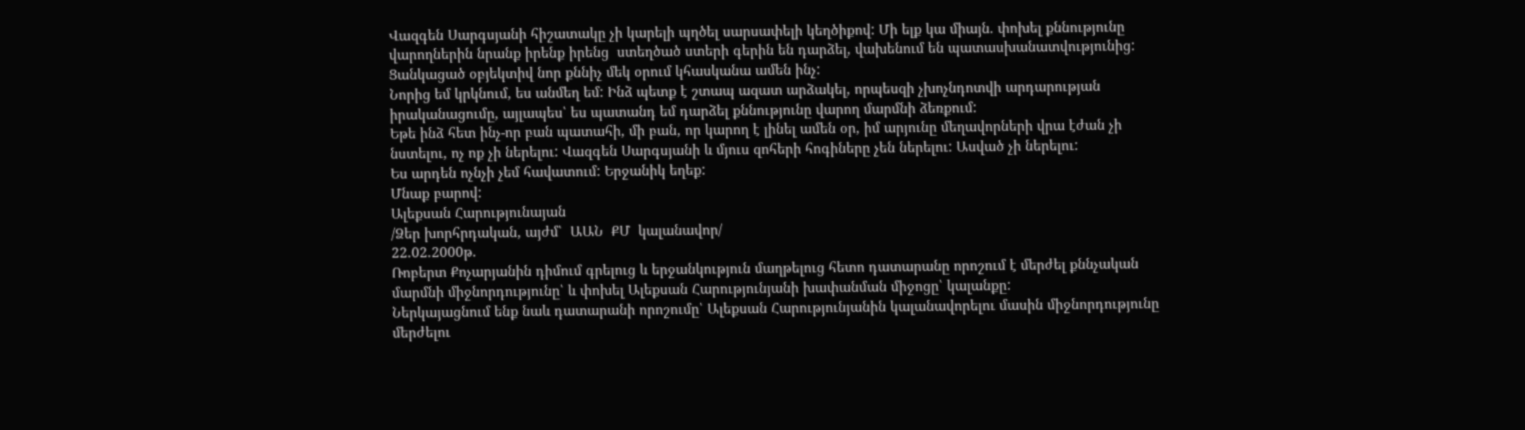Վազգեն Սարգսյանի հիշատակը չի կարելի պղծել սարսափելի կեղծիքով: Մի ելք կա միայն. փոխել քննությունը վարողներին նրանք իրենք իրենց  ստեղծած ստերի գերին են դարձել, վախենում են պատասխանատվությունից: Ցանկացած օբյեկտիվ նոր քննիչ մեկ օրում կհասկանա ամեն ինչ:
Նորից եմ կրկնում, ես անմեղ եմ: Ինձ պետք է շտապ ազատ արձակել, որպեսզի չխոչնդոտվի արդարության իրականացումը, այլապես՝ ես պատանդ եմ դարձել քննությունը վարող մարմնի ձեռքում:
Եթե ինձ հետ ինչ-որ բան պատահի, մի բան, որ կարող է լինել ամեն օր, իմ արյունը մեղավորների վրա էժան չի նստելու, ոչ ոք չի ներելու: Վազգեն Սարգսյանի և մյուս զոհերի հոգիները չեն ներելու: Ասված չի ներելու:
Ես արդեն ոչնչի չեմ հավատում: Երջանիկ եղեք:
Մնաք բարով:
Ալեքսան Հարությունայան
/Ձեր խորհրդական, այժմ՝  ԱԱՆ  ՔՄ  կալանավոր/
22.02.2000թ.
Ռոբերտ Քոչարյանին դիմում գրելուց և երջանկություն մաղթելուց հետո դատարանը որոշում է մերժել քննչական մարմնի միջնորդությունը՝ և փոխել Ալեքսան Հարությունյանի խափանման միջոցը՝ կալանքը:
Ներկայացնում ենք նաև դատարանի որոշումը՝ Ալեքսան Հարությունյանին կալանավորելու մասին միջնորդությունը մերժելու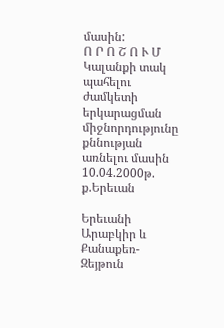մասին:
Ո Ր Ո Շ Ո Ւ Մ
Կալանքի տակ պահելու ժամկետի երկարացման միջնորդությունը քննության առնելու մասին
10.04.2000թ.  ք.Երեւան

Երեւանի Արաբկիր և Քանաքեռ-Զեյթուն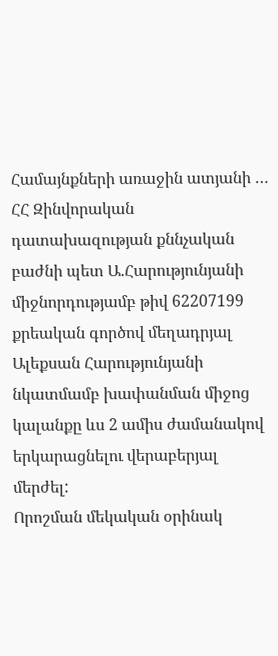Համայնքների առաջին ատյանի …
ՀՀ Զինվորական դատախազության քննչական բաժնի պետ Ա.Հարությունյանի միջնորդությամբ թիվ 62207199 քրեական գործով մեղադրյալ Ալեքսան Հարությունյանի նկատմամբ խափանման միջոց կալանքը ևս 2 ամիս ժամանակով  երկարացնելու վերաբերյալ մերժել:
Որոշման մեկական օրինակ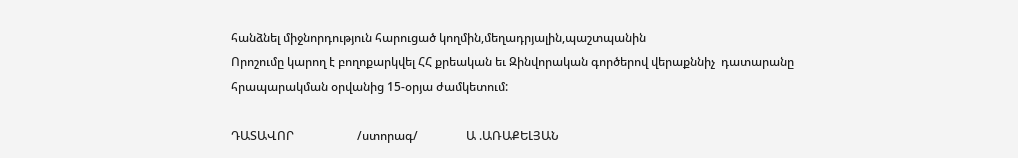հանձնել միջնորդություն հարուցած կողմին,մեղադրյալին,պաշտպանին
Որոշումը կարող է բողոքարկվել ՀՀ քրեական եւ Զինվորական գործերով վերաքննիչ  դատարանը հրապարակման օրվանից 15-օրյա ժամկետում:

ԴԱՏԱՎՈՐ                     /ստորագ/                Ա .ԱՌԱՔԵԼՅԱՆ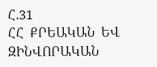Հ.31                                                                     ՀՀ  ՔՐԵԱԿԱՆ  ԵՎ  ԶԻՆՎՈՐԱԿԱՆ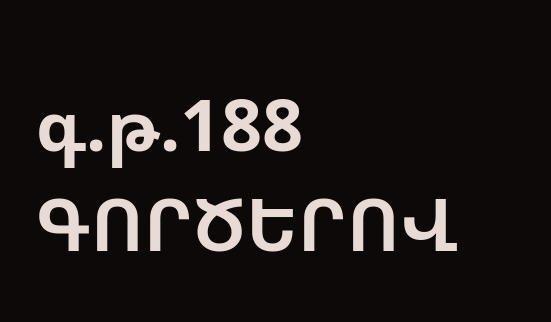գ.թ.188                                                                ԳՈՐԾԵՐՈՎ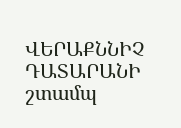ՎԵՐԱՔՆՆԻՉ ԴԱՏԱՐԱՆԻ
շտամպ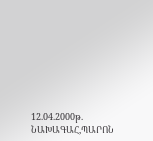12.04.2000թ.                                         ՆԱԽԱԳԱՀ,ՊԱՐՈՆ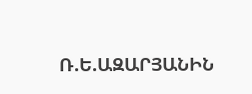Ռ.Ե.ԱԶԱՐՅԱՆԻՆ